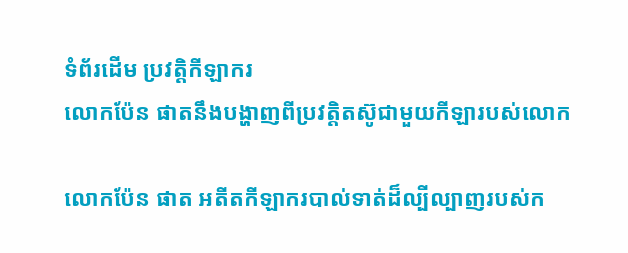ទំព័រដើម ប្រវត្តិកីឡាករ
លោកប៉ែន ផាតនឹងបង្ហាញពីប្រវត្តិតស៊ូជាមួយកីឡារបស់លោក

លោកប៉ែន ផាត អតីតកីឡាករបាល់ទាត់ដ៏ល្បីល្បាញរបស់ក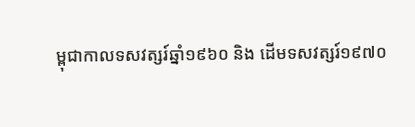ម្ពុជាកាលទសវត្សរ៍ឆ្នាំ១៩៦០ និង ដើមទសវត្សរ៍១៩៧០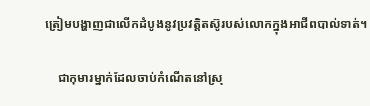ត្រៀមបង្ហាញជាលើកដំបូងនូវប្រវត្តិតស៊ូរបស់លោកក្នុងអាជីពបាល់ទាត់។

    ជាកុមារម្នាក់ដែលចាប់កំណើតនៅស្រុ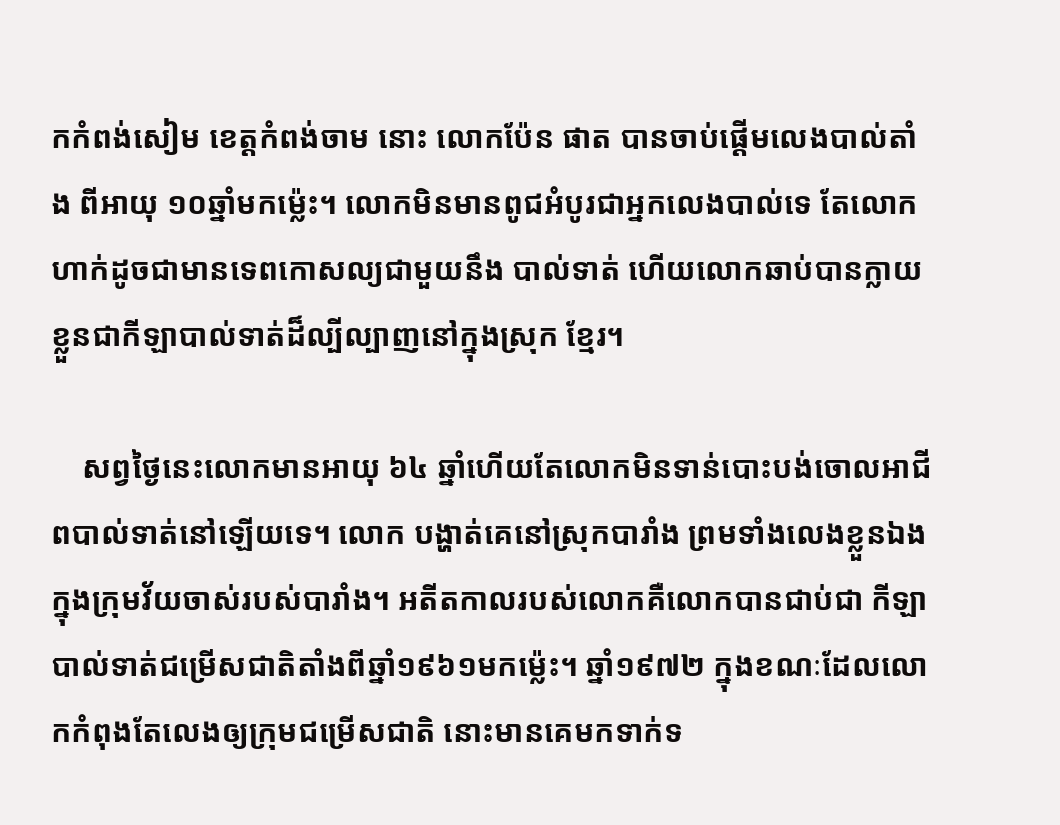កកំពង់សៀម ខេត្តកំពង់ចាម នោះ លោកប៉ែន ផាត បានចាប់ផ្ដើមលេងបាល់តាំង ពីអាយុ ១០ឆ្នាំមកម្ល៉េះ។ លោកមិនមានពូជអំបូរជាអ្នកលេងបាល់ទេ តែលោកហាក់ដូចជាមានទេពកោសល្យជាមួយនឹង បាល់ទាត់ ហើយលោកឆាប់បានក្លាយខ្លួនជាកីឡាបាល់ទាត់ដ៏ល្បីល្បាញនៅក្នុងស្រុក ខ្មែរ។

    សព្វថ្ងៃនេះលោកមានអាយុ ៦៤ ឆ្នាំហើយតែលោកមិនទាន់បោះបង់ចោលអាជីពបាល់ទាត់នៅឡើយទេ។ លោក បង្ហាត់គេនៅស្រុកបារាំង ព្រមទាំងលេងខ្លួនឯងក្នុងក្រុមវ័យចាស់របស់បារាំង។ អតីតកាលរបស់លោកគឺលោកបានជាប់ជា កីឡាបាល់ទាត់ជម្រើសជាតិតាំងពីឆ្នាំ១៩៦១មកម្ល៉េះ។ ឆ្នាំ១៩៧២ ក្នុងខណៈដែលលោកកំពុងតែលេងឲ្យក្រុមជម្រើសជាតិ នោះមានគេមកទាក់ទ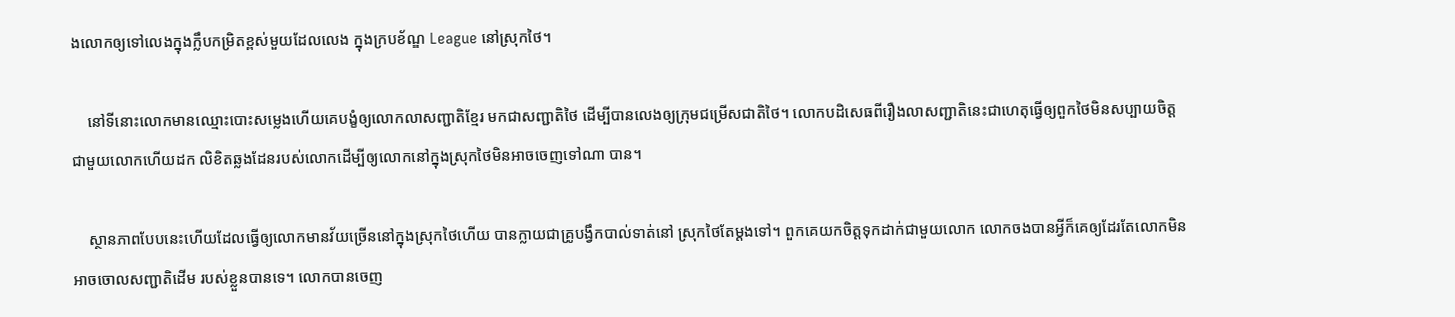ងលោកឲ្យទៅលេងក្នុងក្លឹបកម្រិតខ្ពស់មួយដែលលេង ក្នុងក្របខ័ណ្ឌ League នៅស្រុកថៃ។

    នៅទីនោះលោកមានឈ្មោះបោះសម្លេងហើយគេបង្ខំឲ្យលោកលាសញ្ជាតិខ្មែរ មកជាសញ្ជាតិថៃ ដើម្បីបានលេងឲ្យក្រុមជម្រើសជាតិថៃ។ លោកបដិសេធពីរឿងលាសញ្ជាតិនេះជាហេតុធ្វើឲ្យពួកថៃមិនសប្បាយចិត្ត ជាមួយលោកហើយដក លិខិតឆ្លងដែនរបស់លោកដើម្បីឲ្យលោកនៅក្នុងស្រុកថៃមិនអាចចេញទៅណា បាន។

    ស្ថានភាពបែបនេះហើយដែលធ្វើឲ្យលោកមានវ័យច្រើននៅក្នុងស្រុកថៃហើយ បានក្លាយជាគ្រូបង្វឹកបាល់ទាត់នៅ ស្រុកថៃតែម្ដងទៅ។ ពួកគេយកចិត្តទុកដាក់ជាមួយលោក លោកចងបានអ្វីក៏គេឲ្យដែរតែលោកមិនអាចចោលសញ្ជាតិដើម របស់ខ្លួនបានទេ។ លោកបានចេញ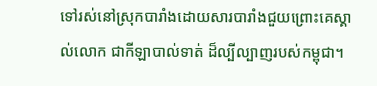ទៅរស់នៅស្រុកបារាំងដោយសារបារាំងជួយព្រោះគេស្គាល់លោក ជាកីឡាបាល់ទាត់ ដ៏ល្បីល្បាញរបស់កម្ពុជា។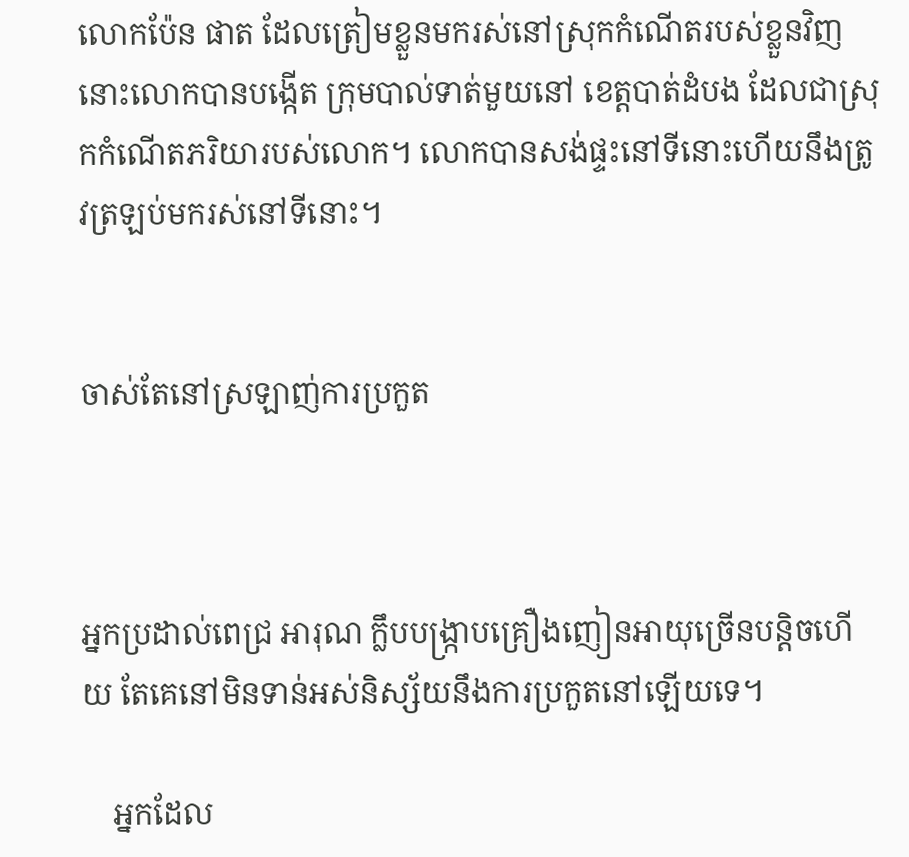លោកប៉ែន ផាត ដែលត្រៀមខ្លួនមករស់នៅស្រុកកំណើតរបស់ខ្លួនវិញនោះលោកបានបង្កើត ក្រុមបាល់ទាត់មួយនៅ ខេត្តបាត់ដំបង ដែលជាស្រុកកំណើតភរិយារបស់លោក។ លោកបានសង់ផ្ទះនៅទីនោះហើយនឹងត្រូវត្រឡប់មករស់នៅទីនោះ។


ចាស់តែនៅស្រឡាញ់ការប្រកួត



អ្នកប្រដាល់ពេជ្រ អារុណ ក្លឹបបង្ក្រាបគ្រឿងញៀនអាយុច្រើនបន្តិចហើយ តែគេនៅមិនទាន់អស់និស្ស័យនឹងការប្រកួតនៅឡើយទេ។

    អ្នកដែល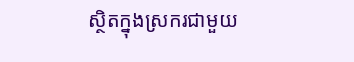ស្ថិតក្នុងស្រករជាមួយ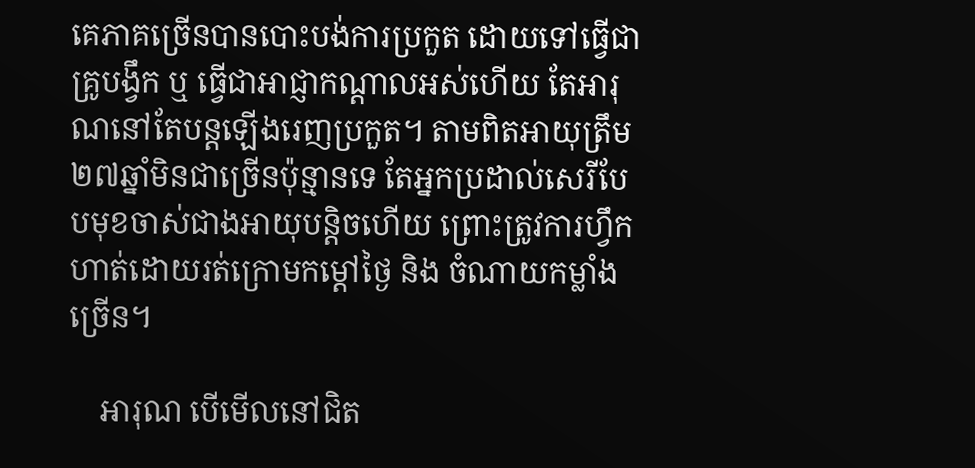គេភាគច្រើនបានបោះបង់ការប្រកួត ដោយទៅធ្វើជាគ្រូបង្វឹក ឬ ធ្វើជាអាជ្ញាកណ្ដាលអស់ហើយ តែអារុណនៅតែបន្តឡើងរេញប្រកួត។ តាមពិតអាយុត្រឹម ២៧ឆ្នាំមិនជាច្រើនប៉ុន្មានទេ តែអ្នកប្រដាល់សេរីបែបមុខចាស់ជាងអាយុបន្តិចហើយ ព្រោះត្រូវការហ្វឹកហាត់ដោយរត់ក្រោមកម្ដៅថ្ងៃ និង ចំណាយកម្លាំងច្រើន។

    អារុណ បើមើលនៅជិត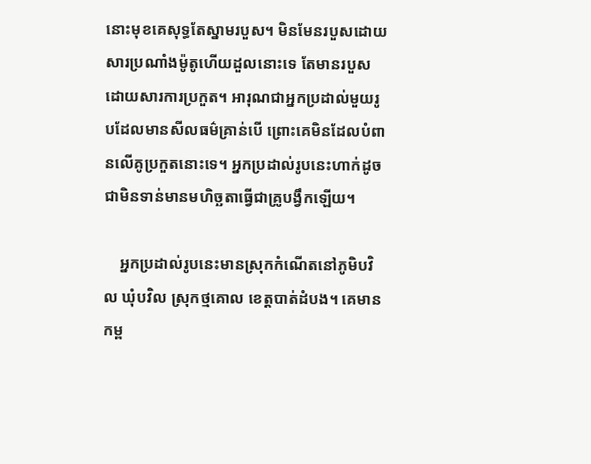នោះមុខគេសុទ្ធតែស្នាមរបួស។ មិនមែនរបួសដោយសារប្រណាំងម៉ូតូហើយដួលនោះទេ តែមានរបួសដោយសារការប្រកួត។ អារុណជាអ្នកប្រដាល់មួយរូបដែលមានសីលធម៌គ្រាន់បើ ព្រោះគេមិនដែលបំពានលើគូប្រកួតនោះទេ។ អ្នកប្រដាល់រូបនេះហាក់ដូចជាមិនទាន់មានមហិច្ឆតាធ្វើជាគ្រូបង្វឹកឡើយ។

    អ្នកប្រដាល់រូបនេះមានស្រុកកំណើតនៅភូមិបវិល ឃុំបវិល ស្រុកថ្មគោល ខេត្តបាត់ដំបង។ គេមានកម្ព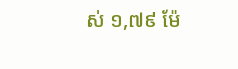ស់ ១,៧៩ ម៉ែ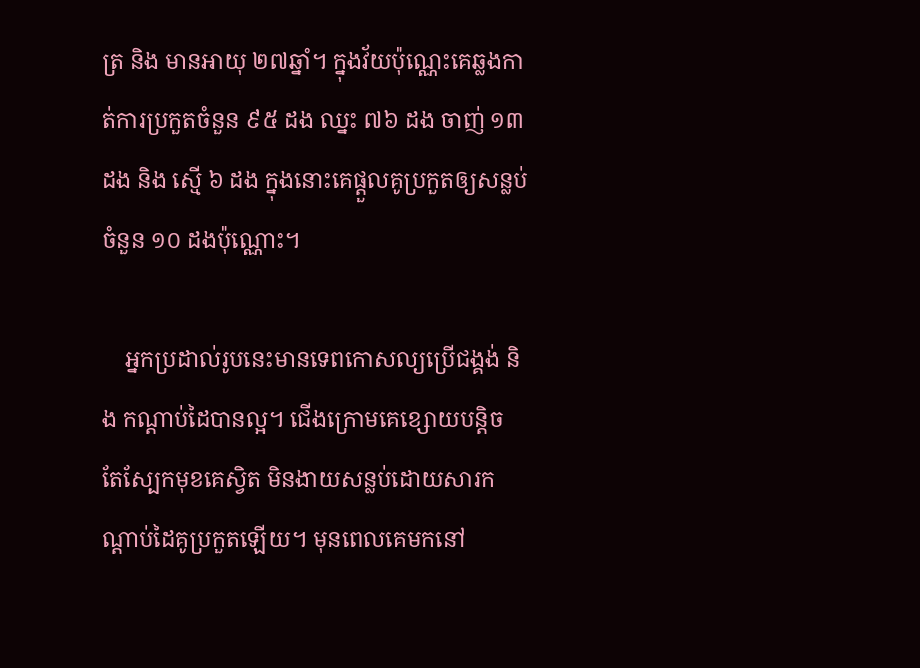ត្រ និង មានអាយុ ២៧ឆ្នាំ។ ក្នុងវ័យប៉ុណ្ណេះគេឆ្លងកាត់ការប្រកួតចំនួន ៩៥ ដង ឈ្នះ ៧៦ ដង ចាញ់ ១៣ ដង និង ស្មើ ៦ ដង ក្នុងនោះគេផ្ដួលគូប្រកួតឲ្យសន្លប់ចំនួន ១០ ដងប៉ុណ្ណោះ។

    អ្នកប្រដាល់រូបនេះមានទេពកោសល្យប្រើជង្គង់ និង កណ្ដាប់ដៃបានល្អ។ ជើងក្រោមគេខ្សោយបន្តិច តែស្បែកមុខគេស្វិត មិនងាយសន្លប់ដោយសារកណ្ដាប់ដៃគូប្រកួតឡើយ។ មុនពេលគេមកនៅ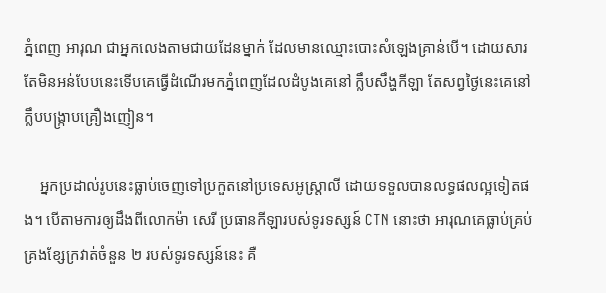ភ្នំពេញ អារុណ ជាអ្នកលេងតាមជាយដែនម្នាក់ ដែលមានឈ្មោះបោះសំឡេងគ្រាន់បើ។ ដោយសារតែមិនអន់បែបនេះទើបគេធ្វើដំណើរមកភ្នំពេញដែលដំបូងគេនៅ ក្លឹបសឹង្ហកីឡា តែសព្វថ្ងៃនេះគេនៅក្លឹបបង្ក្រាបគ្រឿងញៀន។

    អ្នកប្រដាល់រូបនេះធ្លាប់ចេញទៅប្រកួតនៅប្រទេសអូស្ត្រាលី ដោយទទួលបានលទ្ធផលល្អទៀតផង។ បើតាមការឲ្យដឹងពីលោកម៉ា សេរី ប្រធានកីឡារបស់ទូរទស្សន៍ CTN នោះថា អារុណគេធ្លាប់គ្រប់គ្រងខ្សែក្រវាត់ចំនួន ២ របស់ទូរទស្សន៍នេះ គឺ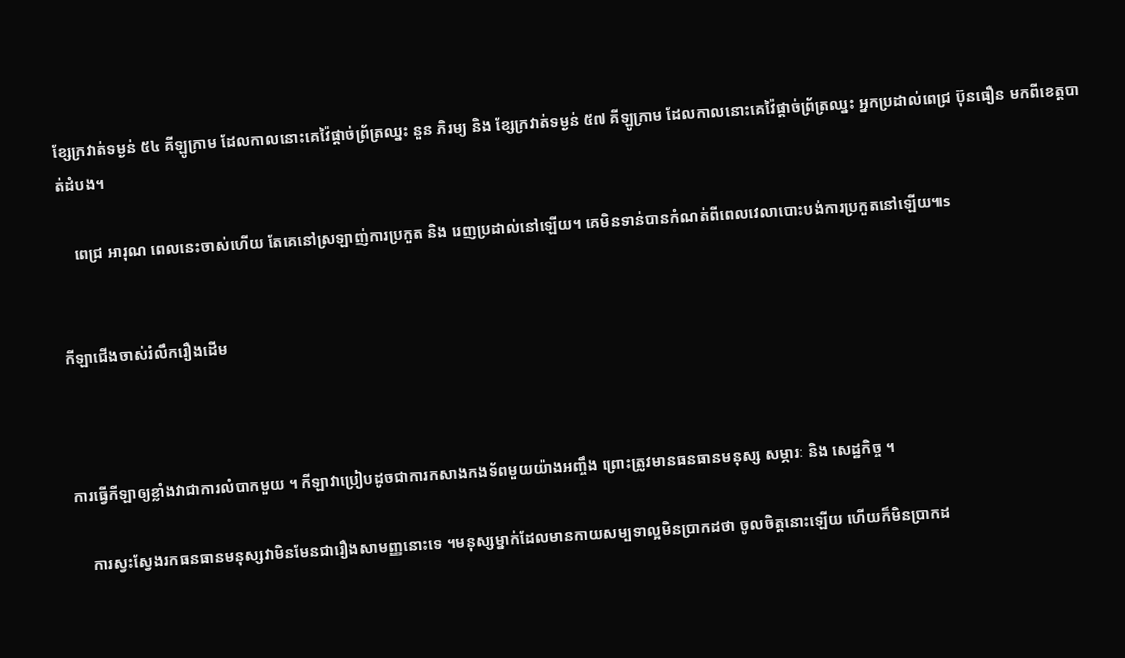ខ្សែក្រវាត់ទម្ងន់ ៥៤ គីឡូក្រាម ដែលកាលនោះគេវ៉ៃផ្ដាច់ព្រ័ត្រឈ្នះ នួន ភិរម្យ និង ខ្សែក្រវាត់ទម្ងន់ ៥៧ គីឡូក្រាម ដែលកាលនោះគេវ៉ៃផ្ដាច់ព្រ័ត្រឈ្នះ អ្នកប្រដាល់ពេជ្រ ប៊ុនធឿន មកពីខេត្តបាត់ដំបង។

    ពេជ្រ អារុណ ពេលនេះចាស់ហើយ តែគេនៅស្រឡាញ់ការប្រកួត និង រេញប្រដាល់នៅឡើយ។ គេមិនទាន់បានកំណត់ពីពេលវេលាបោះបង់ការប្រកួតនៅឡើយ៕s


កីឡាជើងចាស់រំលឹករឿងដើម



ការធ្វើកីឡាឲ្យខ្លាំងវាជាការលំបាកមួយ ។ កីឡាវាប្រៀបដូចជាការកសាងកងទ័ពមួយយ៉ាងអញ្ចឹង ព្រោះត្រូវមានធនធានមនុស្ស សម្ភារៈ និង សេដ្ឋកិច្ច ។

    ការស្វះស្វែងរកធនធានមនុស្សវាមិនមែនជារឿងសាមញ្ញនោះទេ ។មនុស្សម្នាក់ដែលមានកាយសម្បទាល្អមិនប្រាកដថា ចូលចិត្តនោះឡើយ ហើយក៏មិនប្រាកដ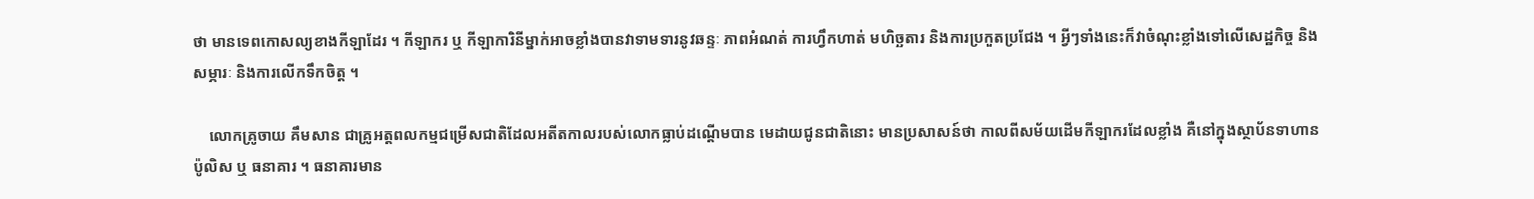ថា មានទេពកោសល្យខាងកីឡាដែរ ។ កីឡាករ ឬ កីឡាការិនីម្នាក់អាចខ្លាំងបានវាទាមទារនូវឆន្ទៈ ភាពអំណត់ ការហ្វឹកហាត់ មហិច្ឆតារ និងការប្រកួតប្រជែង ។ អ្វីៗទាំងនេះក៏វាចំណុះខ្លាំងទៅលើសេដ្ឋកិច្ច និងសម្ភារៈ និងការលើកទឹកចិត្ត ។

    លោកគ្រូចាយ គឹមសាន ជាគ្រូអត្តពលកម្មជម្រើសជាតិដែលអតីតកាលរបស់លោកធ្លាប់ដណ្ដើមបាន មេដាយជូនជាតិនោះ មានប្រសាសន៍ថា កាលពីសម័យដើមកីឡាករដែលខ្លាំង គឺនៅក្នុងស្ថាប័នទាហាន ប៉ូលិស ឬ ធនាគារ ។ ធនាគារមាន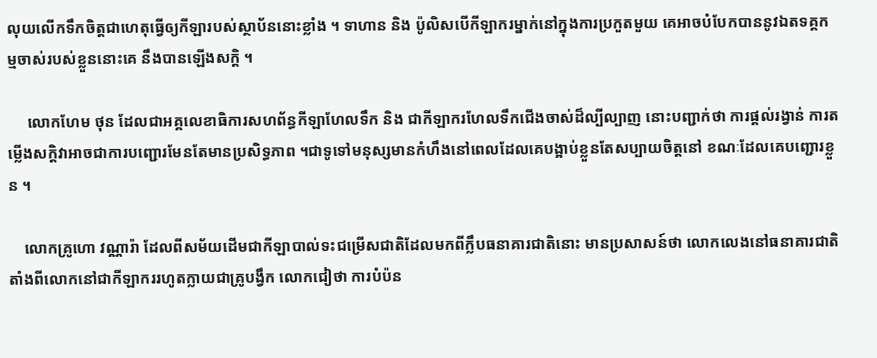លុយលើកទឹកចិត្តជាហេតុធ្វើឲ្យកីឡារបស់ស្ថាប័ននោះខ្លាំង ។ ទាហាន និង ប៉ូលិសបើកីឡាករម្នាក់នៅក្នុងការប្រកួតមួយ គេអាចបំបែកបាននូវឯតទគ្គកម្មចាស់របស់ខ្លួននោះគេ នឹងបានឡើងសក្តិ ។

     លោកហែម ថុន ដែលជាអគ្គលេខាធិការសហព័ន្ធកីឡាហែលទឹក និង ជាកីឡាករហែលទឹកជើងចាស់ដ៏ល្បីល្បាញ នោះបញ្ជាក់ថា ការផ្ដល់រង្វាន់ ការតម្លើងសក្តិវាអាចជាការបញ្ជោរមែនតែមានប្រសិទ្ធភាព ។ជាទូទៅមនុស្សមានកំហឹងនៅពេលដែលគេបង្អាប់ខ្លួនតែសប្បាយចិត្តនៅ ខណៈដែលគេបញ្ជោរខ្លួន ។

    លោកគ្រូហោ វណ្ណារ៉ា ដែលពីសម័យដើមជាកីឡាបាល់ទះជម្រើសជាតិដែលមកពីក្លឹបធនាគារជាតិនោះ មានប្រសាសន៍ថា លោកលេងនៅធនាគារជាតិតាំងពីលោកនៅជាកីឡាកររហូតក្លាយជាគ្រូបង្វឹក លោកជៀថា ការបំប៉ន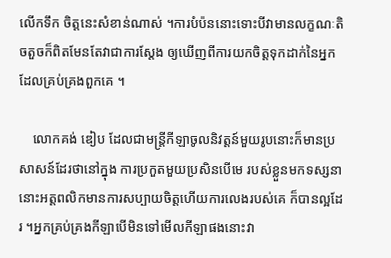លើកទឹក ចិត្តនេះសំខាន់ណាស់ ។ការបំប៉ននោះទោះបីវាមានលក្ខណៈតិចតួចក៏ពិតមែនតែវាជាការស្ដែង ឲ្យឃើញពីការយកចិត្តទុកដាក់នៃអ្នកដែលគ្រប់គ្រងពួកគេ ។

    លោកគង់ ឌៀប ដែលជាមន្ត្រីកីឡាចូលនិវត្តន៍មួយរូបនោះក៏មានប្រសាសន៍ដែរថានៅក្នុង ការប្រកួតមួយប្រសិនបើមេ របស់ខ្លួនមកទស្សនានោះអត្តពលិកមានការសប្បាយចិត្តហើយការលេងរបស់គេ ក៏បានល្អដែរ ។អ្នកគ្រប់គ្រងកីឡាបើមិនទៅមើលកីឡាផងនោះវា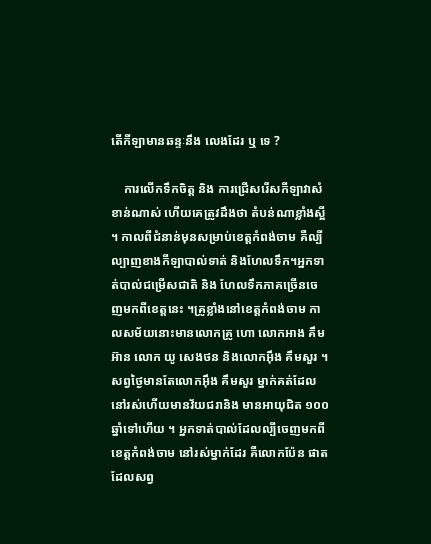តើកីឡាមានឆន្ទៈនឹង លេងដែរ ឬ ទេ ?

    ការលើកទឹកចិត្ត និង ការជ្រើសរើសកីឡាវាសំខាន់ណាស់ ហើយគេត្រូវដឹងថា តំបន់ណាខ្លាំងស្អី ។ កាលពីជំនាន់មុនសម្រាប់ខេត្តកំពង់ចាម គឺល្បីល្បាញខាងកីឡាបាល់ទាត់ និងហែលទឹក។អ្នកទាត់បាល់ជម្រើសជាតិ និង ហែលទឹកភាគច្រើនចេញមកពីខេត្តនេះ ។គ្រូខ្លាំងនៅខេត្តកំពង់ចាម កាលសម័យនោះមានលោកគ្រូ ហោ លោកអាង គឹមអ៊ាន លោក យូ សេងថន និងលោកអ៊ឹង គឹមសួរ ។សព្វថ្ងៃមានតែលោកអ៊ឹង គឹមសួរ ម្នាក់គត់ដែលនៅរស់ហើយមានវ័យជរានិង មានអាយុជិត ១០០ ឆ្នាំទៅហើយ ។ អ្នកទាត់បាល់ដែលល្បីចេញមកពីខេត្តកំពង់ចាម នៅរស់ម្នាក់ដែរ គឺលោកប៉ែន ផាត ដែលសព្វ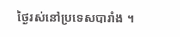ថ្ងៃរស់នៅប្រទេសបារាំង ។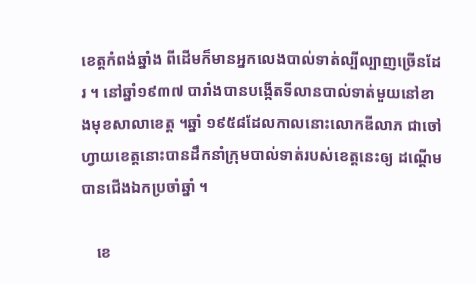ខេត្តកំពង់ឆ្នាំង ពីដើមក៏មានអ្នកលេងបាល់ទាត់ល្បីល្បាញច្រើនដែរ ។ នៅឆ្នាំ១៩៣៧ បារាំងបានបង្កើតទីលានបាល់ទាត់មួយនៅខាងមុខសាលាខេត្ត ។ឆ្នាំ ១៩៥៨ដែលកាលនោះលោកឌីលាភ ជាចៅហ្វាយខេត្តនោះបានដឹកនាំក្រុមបាល់ទាត់របស់ខេត្តនេះឲ្យ ដណ្ដើមបានជើងឯកប្រចាំឆ្នាំ ។

    ខេ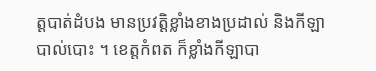ត្តបាត់ដំបង មានប្រវត្តិខ្លាំងខាងប្រដាល់ និងកីឡាបាល់បោះ ។ ខេត្តកំពត ក៏ខ្លាំងកីឡាបា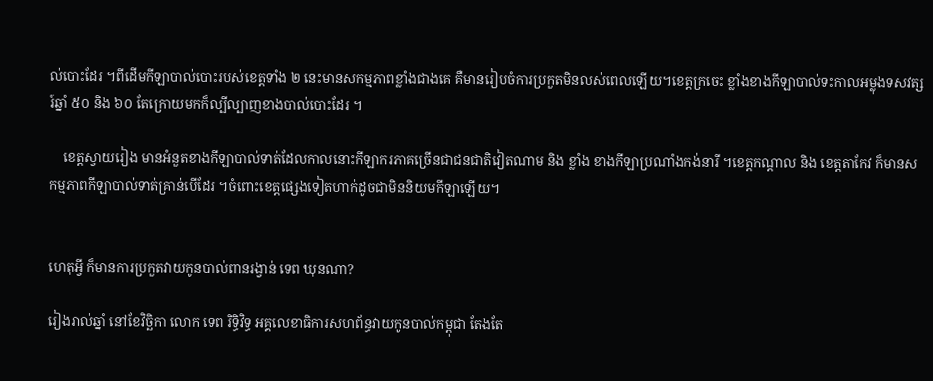ល់បោះដែរ ។ពីដើមកីឡាបាល់បោះរបស់ខេត្តទាំង ២ នេះមានសកម្មភាពខ្លាំងជាងគេ គឺមានរៀបចំការប្រកួតមិនលស់ពេលឡើយ។ខេត្តក្រចេះ ខ្លាំងខាងកីឡាបាល់ទះកាលអម្លុងទសវត្សរ៍ឆ្នាំ ៥០ និង ៦០ តែក្រោយមកក៏ល្បីល្បាញខាងបាល់បោះដែរ ។

    ខេត្តស្វាយរៀង មានអំនួតខាងកីឡាបាល់ទាត់ដែលកាលនោះកីឡាករភាគច្រើនជាជនជាតិវៀតណាម និង ខ្លាំង ខាងកីឡាប្រណាំងកង់នារី ។ខេត្តកណ្ដាល និង ខេត្តតាកែវ ក៏មានសកម្មភាពកីឡាបាល់ទាត់គ្រាន់បើដែរ ។ចំពោះខេត្តផ្សេងទៀតហាក់ដូចជាមិននិយមកីឡាឡើយ។


ហេតុអ្វី ក៏មានការប្រកួតវាយកូនបាល់ពានរង្វាន់ ទេព ឃុនណា?

រៀងរាល់ឆ្នាំ នៅខែវិច្ឆិកា លោក ទេព រិទ្ធិវិទ្ធ អគ្គលេខាធិការសហព័ន្ធវាយកូនបាល់កម្ពុជា តែងតែ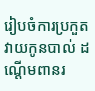រៀបចំការប្រកួតវាយកូនបាល់ ដណ្ដើមពានរ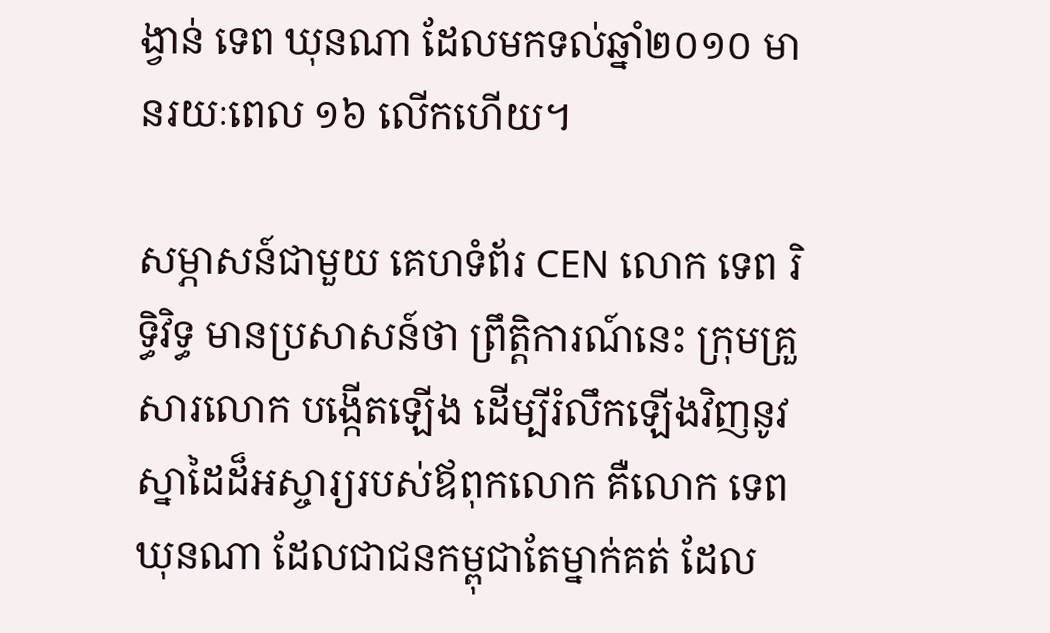ង្វាន់ ទេព ឃុនណា ដែលមកទល់ឆ្នាំ២០១០ មានរយៈពេល ១៦ លើកហើយ។

សម្ភាសន៍ជាមួយ គេហទំព័រ CEN លោក ទេព រិទ្ធិវិទ្ធ មានប្រសាសន៍ថា ព្រឹត្តិការណ៍នេះ ក្រុមគ្រួសារលោក បង្កើតឡើង ដើម្បីរំលឹកឡើងវិញនូវស្នាដៃដ៏អស្ចារ្យរបស់ឪពុកលោក គឺលោក ទេព ឃុនណា ដែលជាជនកម្ពុជាតែម្នាក់គត់ ដែល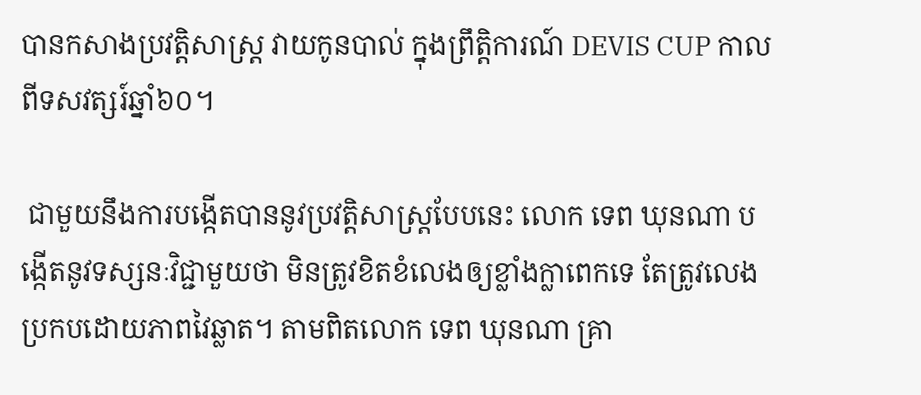បានកសាងប្រវត្តិសាស្ត្រ វាយកូនបាល់ ក្នុងព្រឹត្តិការណ៍ DEVIS CUP កាលពីទសវត្សរ៍ឆ្នាំ៦០។

 ជាមួយនឹងការបង្កើតបាននូវប្រវត្តិសាស្ត្របែបនេះ លោក ទេព ឃុនណា បង្កើតនូវទស្សនៈវិជ្ជាមួយថា មិនត្រូវខិតខំលេងឲ្យខ្លាំងក្លាពេកទេ តែត្រូវលេងប្រកបដោយភាពវៃឆ្លាត។ តាមពិតលោក ទេព ឃុនណា គ្រា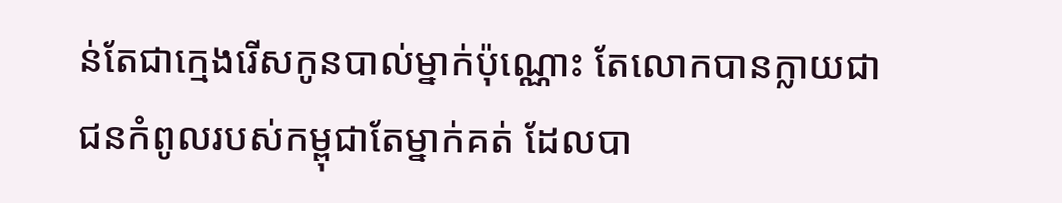ន់តែជាក្មេងរើសកូនបាល់ម្នាក់ប៉ុណ្ណោះ តែលោកបានក្លាយជាជនកំពូលរបស់កម្ពុជាតែម្នាក់គត់ ដែលបា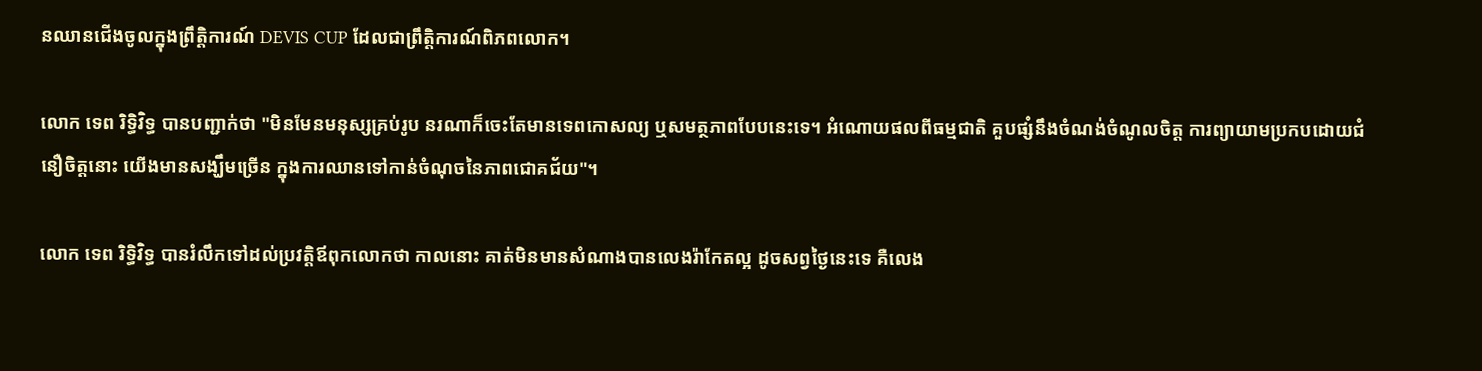នឈានជើងចូលក្នុងព្រឹត្តិការណ៍ DEVIS CUP ដែលជាព្រឹត្តិការណ៍ពិភពលោក។

លោក ទេព រិទ្ធិវិទ្ធ បានបញ្ជាក់ថា "មិនមែនមនុស្សគ្រប់រូប នរណាក៏ចេះតែមានទេពកោសល្យ ឬសមត្ថភាពបែបនេះទេ។ អំណោយផលពីធម្មជាតិ គួបផ្សំនឹងចំណង់ចំណូលចិត្ត ការព្យាយាមប្រកបដោយជំនឿចិត្តនោះ យើងមានសង្ឃឹមច្រើន ក្នុងការឈានទៅកាន់ចំណុចនៃភាពជោគជ័យ"។

លោក ទេព រិទ្ធិវិទ្ធ បានរំលឹកទៅដល់ប្រវត្តិឪពុកលោកថា កាលនោះ គាត់មិនមានសំណាងបានលេងរ៉ាកែតល្អ ដូចសព្វថ្ងៃនេះទេ គឺលេង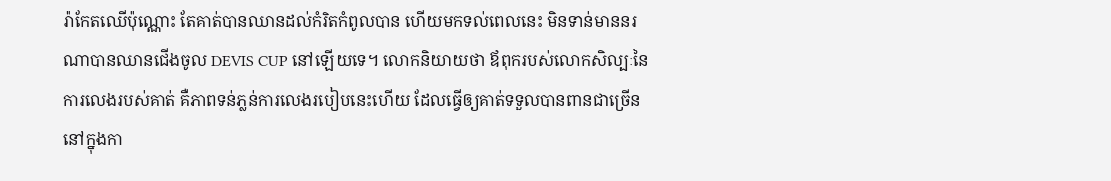រ៉ាកែតឈើប៉ុណ្ណោះ តែគាត់បានឈានដល់កំរិតកំពូលបាន ហើយមកទល់ពេលនេះ មិនទាន់មាននរណាបានឈានជើងចូល DEVIS CUP នៅឡើយទេ។ លោកនិយាយថា ឪពុករបស់លោកសិល្បៈនៃការលេងរបស់គាត់ គឺភាពទន់ភ្លន់ការលេងរបៀបនេះហើយ ដែលធ្វើឲ្យគាត់ទទួលបានពានជាច្រើននៅក្នុងកា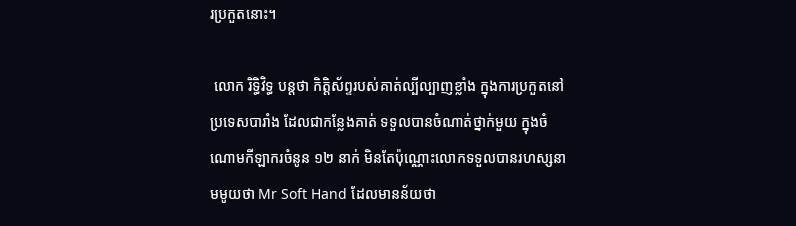រប្រកួតនោះ។

 លោក រិទ្ធិវិទ្ធ បន្តថា កិត្តិស័ព្ទរបស់គាត់ល្បីល្បាញខ្លាំង ក្នុងការប្រកួតនៅប្រទេសបារាំង ដែលជាកន្លែងគាត់ ទទួលបានចំណាត់ថ្នាក់មួយ ក្នុងចំណោមកីឡាករចំនូន ១២ នាក់ មិនតែប៉ុណ្ណោះលោកទទួលបានរហស្សនាមមូយថា Mr Soft Hand ដែលមានន័យថា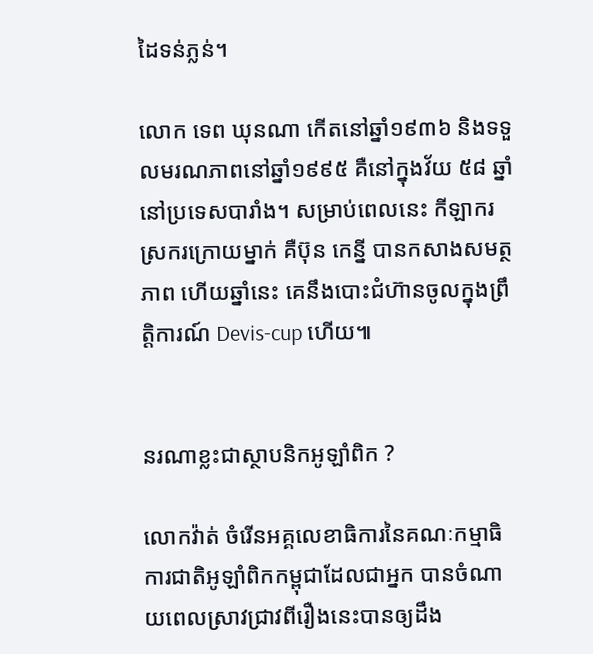ដៃទន់ភ្លន់។

លោក ទេព ឃុនណា កើតនៅឆ្នាំ១៩៣៦ និងទទួលមរណភាពនៅឆ្នាំ១៩៩៥ គឺនៅក្នុងវ័យ ៥៨ ឆ្នាំ នៅប្រទេសបារាំង។ សម្រាប់ពេលនេះ កីឡាករស្រករក្រោយម្នាក់ គឺប៊ុន កេន្នី បានកសាងសមត្ថភាព ហើយឆ្នាំនេះ គេនឹងបោះជំហ៊ានចូលក្នុងព្រឹត្តិការណ៍ Devis-cup ហើយ៕


នរណាខ្លះជាស្ថាបនិកអូឡាំពិក ?

លោកវ៉ាត់ ចំរើនអគ្គលេខាធិការនៃគណៈកម្មាធិការជាតិអូឡាំពិកកម្ពុជាដែលជាអ្នក បានចំណាយពេលស្រាវជ្រាវពីរឿងនេះបានឲ្យដឹង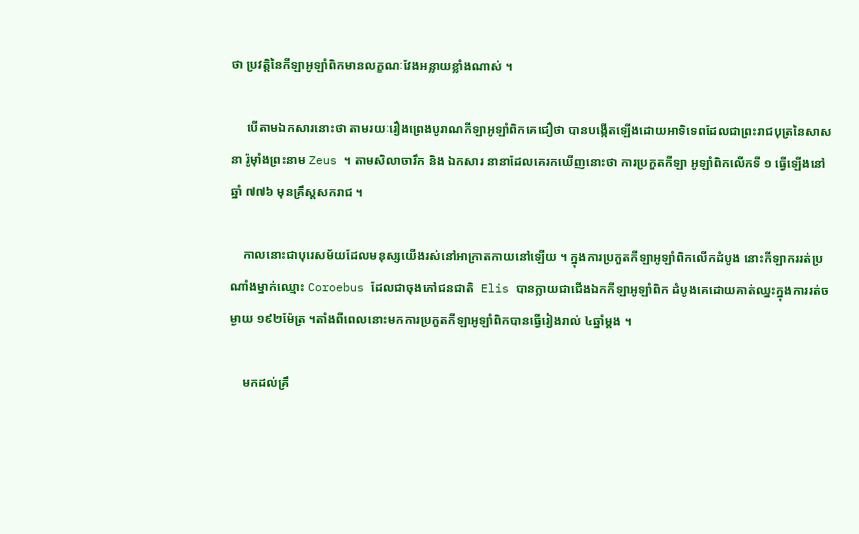ថា ប្រវត្តិនៃកីឡាអូឡាំពិកមានលក្ខណៈវែងអន្លាយខ្លាំងណាស់ ។

     បើតាមឯកសារនោះថា តាមរយៈរឿងព្រេងបូរាណកីឡាអូឡាំពិកគេជឿថា បានបង្កើតឡើងដោយអាទិទេពដែលជាព្រះរាជបុត្រនៃសាសនា រ៉ូម៉ាំងព្រះនាម Zeus ។ តាមសិលាចារឹក និង ឯកសារ នានាដែលគេរកឃើញនោះថា ការប្រកួតកីឡា អូឡាំពិកលើកទី ១ ធ្វើឡើងនៅឆ្នាំ ៧៧៦ មុនគ្រឹស្តសករាជ ។

    កាលនោះជាបុរេសម័យដែលមនុស្សយើងរស់នៅអាក្រាតកាយនៅឡើយ ។ ក្នុងការប្រកួតកីឡាអូឡាំពិកលើកដំបូង នោះកីឡាកររត់ប្រណាំងម្នាក់ឈ្មោះ Coroebus ដែលជាចុងភៅជនជាតិ  Elis បានក្លាយជាជើងឯកកីឡាអូឡាំពិក ដំបូងគេដោយគាត់ឈ្នះក្នុងការរត់ចម្ងាយ ១៩២ម៉ែត្រ ។តាំងពីពេលនោះមកការប្រកួតកីឡាអូឡាំពិកបានធ្វើរៀងរាល់ ៤ឆ្នាំម្ដង ។

    មកដល់គ្រឹ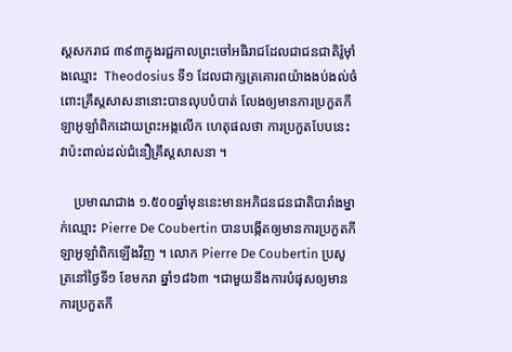ស្តសករាជ ៣៩៣ក្នុងរជ្ជកាលព្រះចៅអធិរាជដែលជាជនជាតិរ៉ូម៉ាំងឈ្មោះ  Theodosius ទី១ ដែលជាក្សត្រគោរពយ៉ាងងប់ងល់ចំពោះគ្រឹស្តសាសនានោះបានលុបបំបាត់ លែងឲ្យមានការប្រកួតកីឡាអូឡាំពិកដោយព្រះអង្កលើក ហេតុផលថា ការប្រកួតបែបនេះវាប៉ះពាល់ដល់ជំនឿគ្រឹស្តសាសនា ។

    ប្រមាណជាង ១.៥០០ឆ្នាំមុននេះមានអភិជនជនជាតិបារាំងម្នាក់ឈ្មោះ Pierre De Coubertin បានបង្កើតឲ្យមានការប្រកួតកីឡាអូឡាំពិកឡើងវិញ ។ លោក Pierre De Coubertin ប្រសូត្រនៅថ្ងៃទី១ ខែមករា ឆ្នាំ១៨៦៣ ។ជាមួយនឹងការបំផុសឲ្យមានការប្រកួតកី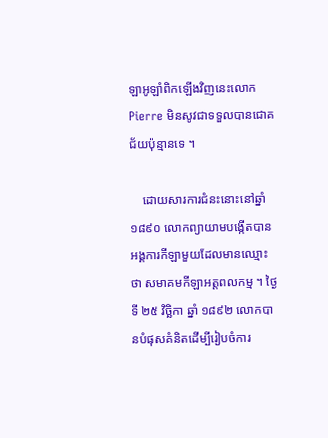ឡាអូឡាំពិកឡើងវិញនេះលោក Pierre មិនសូវជាទទួលបានជោគជ័យប៉ុន្មានទេ ។

    ដោយសារការជំនះនោះនៅឆ្នាំ១៨៩០ លោកព្យាយាមបង្កើតបានអង្គការកីឡាមួយដែលមានឈ្មោះថា សមាគមកីឡាអត្តពលកម្ម ។ ថ្ងៃទី ២៥ វិច្ឆិកា ឆ្នាំ ១៨៩២ លោកបានបំផុសគំនិតដើម្បីរៀបចំការ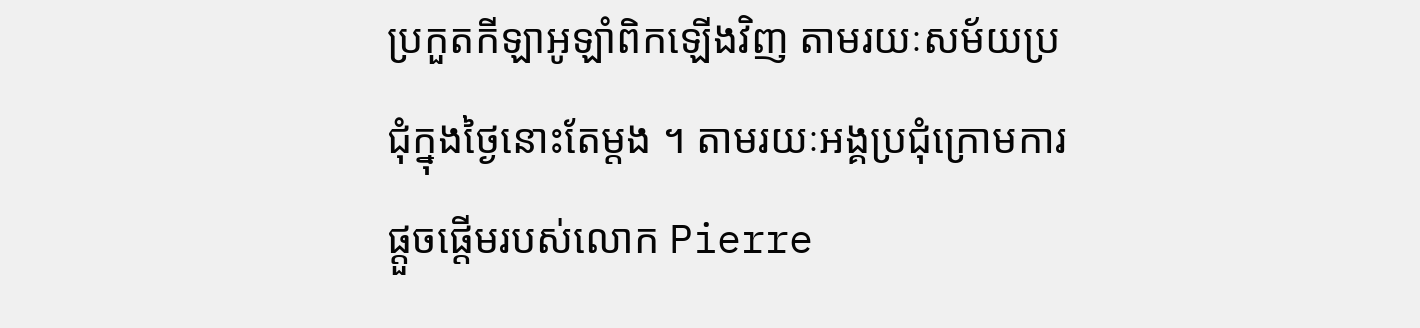ប្រកួតកីឡាអូឡាំពិកឡើងវិញ តាមរយៈសម័យប្រជុំក្នុងថ្ងៃនោះតែម្ដង ។ តាមរយៈអង្គប្រជុំក្រោមការផ្ដួចផ្ដើមរបស់លោក Pierre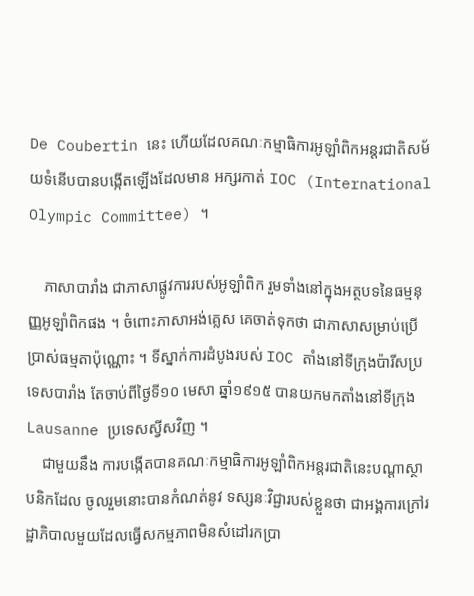De Coubertin នេះ ហើយដែលគណៈកម្មាធិការអូឡាំពិកអន្តរជាតិសម័យទំនើបបានបង្កើតឡើងដែលមាន អក្សរកាត់ IOC (International Olympic Committee) ។

    ភាសាបារាំង ជាភាសាផ្លូវការរបស់អូឡាំពិក រួមទាំងនៅក្នុងអត្ថបទនៃធម្មនុញ្ញអូឡាំពិកផង ។ ចំពោះភាសាអង់គ្លេស គេចាត់ទុកថា ជាភាសាសម្រាប់ប្រើប្រាស់ធម្មតាប៉ុណ្ណោះ ។ ទីស្នាក់ការដំបូងរបស់ IOC តាំងនៅទីក្រុងប៉ារីសប្រទេសបារាំង តែចាប់ពីថ្ងៃទី១០ មេសា ឆ្នាំ១៩១៥ បានយកមកតាំងនៅទីក្រុង Lausanne ប្រទេសស្វីសវិញ ។
    ជាមួយនឹង ការបង្កើតបានគណៈកម្មាធិការអូឡាំពិកអន្តរជាតិនេះបណ្ដាស្ថាបនិកដែល ចូលរួមនោះបានកំណត់នូវ ទស្សនៈវិជ្ជារបស់ខ្លួនថា ជាអង្គការក្រៅរដ្ឋាភិបាលមួយដែលធ្វើសកម្មភាពមិនសំដៅរកប្រា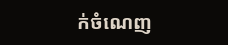ក់ចំណេញ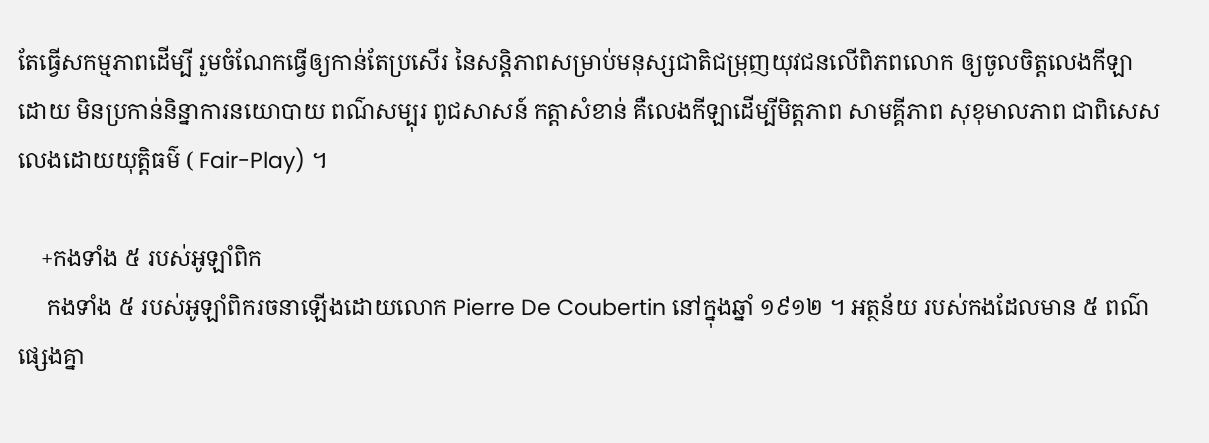តែធ្វើសកម្មភាពដើម្បី រួមចំណែកធ្វើឲ្យកាន់តែប្រសើរ នៃសន្តិភាពសម្រាប់មនុស្សជាតិជម្រុញយុវជនលើពិភពលោក ឲ្យចូលចិត្តលេងកីឡាដោយ មិនប្រកាន់និន្នាការនយោបាយ ពណ៌សម្បុរ ពូជសាសន៍ កត្តាសំខាន់ គឺលេងកីឡាដើម្បីមិត្តភាព សាមគ្គីភាព សុខុមាលភាព ជាពិសេសលេងដោយយុត្តិធម៌ ( Fair-Play) ។

    +កងទាំង ៥ របស់អូឡាំពិក
     កងទាំង ៥ របស់អូឡាំពិករចនាឡើងដោយលោក Pierre De Coubertin នៅក្នុងឆ្នាំ ១៩១២ ។ អត្ថន័យ របស់កងដែលមាន ៥ ពណ៌ផ្សេងគ្នា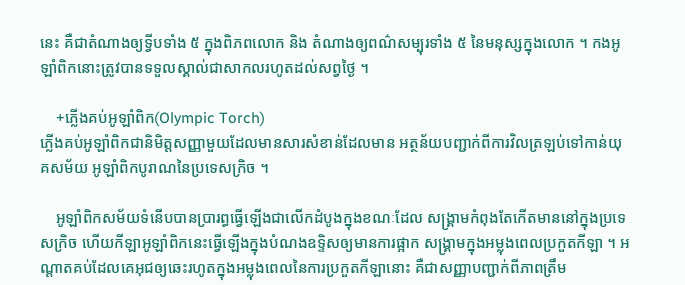នេះ គឺជាតំណាងឲ្យទ្វីបទាំង ៥ ក្នុងពិភពលោក និង តំណាងឲ្យពណ៌សម្បុរទាំង ៥ នៃមនុស្សក្នុងលោក ។ កងអូឡាំពិកនោះត្រូវបានទទួលស្គាល់ជាសាកលរហូតដល់សព្វថ្ងៃ ។

    +ភ្លើងគប់អូឡាំពិក(Olympic Torch)
ភ្លើងគប់អូឡាំពិកជានិមិត្តសញ្ញាមួយដែលមានសារសំខាន់ដែលមាន អត្ថន័យបញ្ជាក់ពីការវិលត្រឡប់ទៅកាន់យុគសម័យ អូឡាំពិកបូរាណនៃប្រទេសក្រិច ។

    អូឡាំពិកសម័យទំនើបបានប្រារព្ធធ្វើឡើងជាលើកដំបូងក្នុងខណៈដែល សង្គ្រាមកំពុងតែកើតមាននៅក្នុងប្រទេសក្រិច ហើយកីឡាអូឡាំពិកនេះធ្វើឡើងក្នុងបំណងឧទ្ទិសឲ្យមានការផ្អាក សង្គ្រាមក្នុងអម្លុងពេលប្រកួតកីឡា ។ អណ្ដាតគប់ដែលគេអុជឲ្យឆេះរហូតក្នុងអម្លុងពេលនៃការប្រកួតកីឡានោះ គឺជាសញ្ញាបញ្ជាក់ពីភាពត្រឹម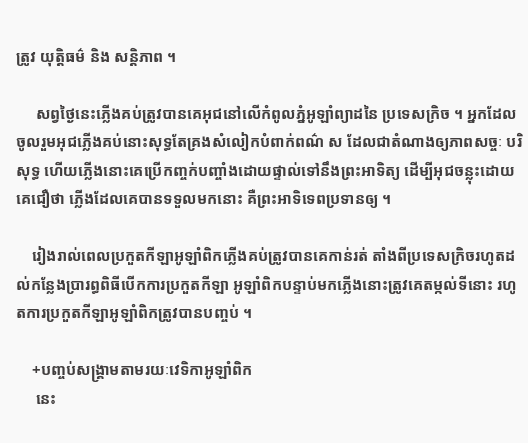ត្រូវ យុត្តិធម៌ និង សន្តិភាព ។

     សព្វថ្ងៃនេះភ្លើងគប់ត្រូវបានគេអុជនៅលើកំពូលភ្នំអូឡាំព្យាដនៃ ប្រទេសក្រិច ។ អ្នកដែលចូលរួមអុជភ្លើងគប់នោះសុទ្ធតែគ្រងសំលៀកបំពាក់ពណ៌ ស ដែលជាតំណាងឲ្យភាពសច្ចៈ បរិសុទ្ធ ហើយភ្លើងនោះគេប្រើកញ្ចក់បញ្ចាំងដោយផ្ទាល់ទៅនឹងព្រះអាទិត្យ ដើម្បីអុជចន្លុះដោយគេជឿថា ភ្លើងដែលគេបានទទួលមកនោះ គឺព្រះអាទិទេពប្រទានឲ្យ ។

    រៀងរាល់ពេលប្រកួតកីឡាអូឡាំពិកភ្លើងគប់ត្រូវបានគេកាន់រត់ តាំងពីប្រទេសក្រិចរហូតដល់កន្លែងប្រារព្ធពិធីបើកការប្រកួតកីឡា អូឡាំពិកបន្ទាប់មកភ្លើងនោះត្រូវគេតម្កល់ទីនោះ រហូតការប្រកួតកីឡាអូឡាំពិកត្រូវបានបញ្ចប់ ។

    +បញ្ចប់សង្គ្រាមតាមរយៈវេទិកាអូឡាំពិក
     នេះ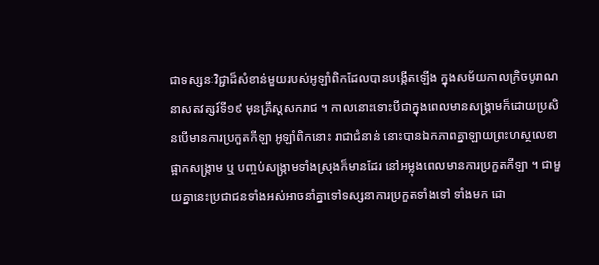ជាទស្សនៈវិជ្ជាដ៏សំខាន់មួយរបស់អូឡាំពិកដែលបានបង្កើតឡើង ក្នុងសម័យកាលក្រិចបូរាណ នាសតវត្សរ៍ទី១៩ មុនគ្រឹស្ដសករាជ ។ កាលនោះទោះបីជាក្នុងពេលមានសង្គ្រាមក៏ដោយប្រសិនបើមានការប្រកួតកីឡា អូឡាំពិកនោះ រាជាជំនាន់ នោះបានឯកភាពគ្នាឡាយព្រះហស្ថលេខាផ្អាកសង្ក្រាម ឬ បញ្ចប់សង្ក្រាមទាំងស្រុងក៏មានដែរ នៅអម្លុងពេលមានការប្រកួតកីឡា ។ ជាមួយគ្នានេះប្រជាជនទាំងអស់អាចនាំគ្នាទៅទស្សនាការប្រកួតទាំងទៅ ទាំងមក ដោ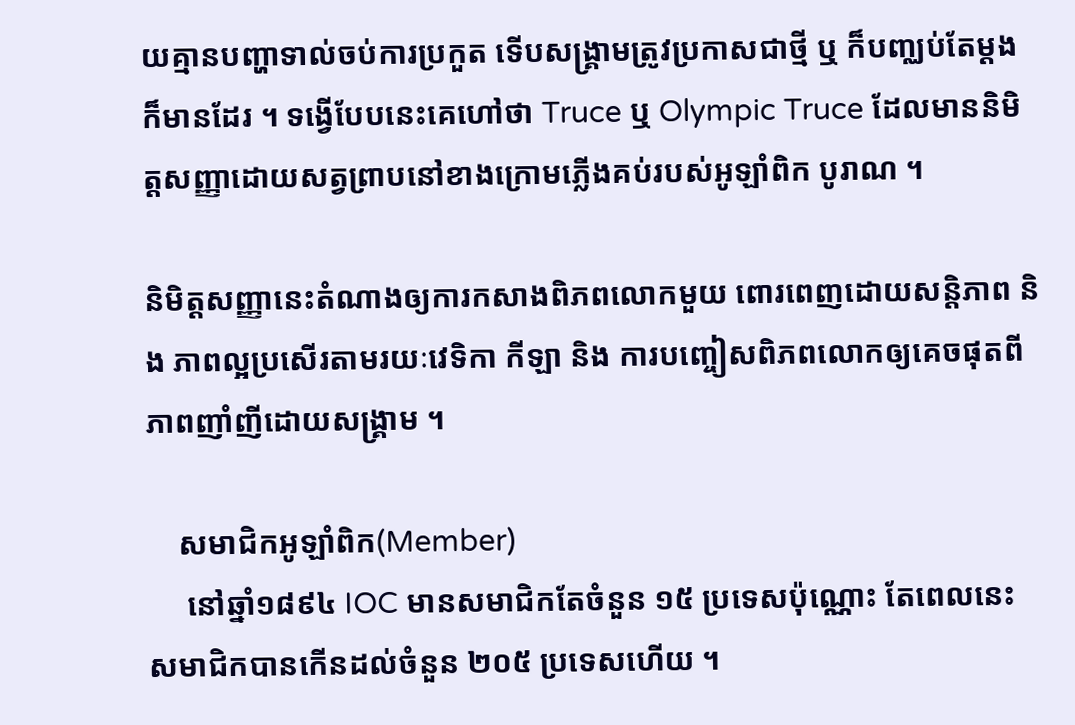យគ្មានបញ្ហាទាល់ចប់ការប្រកួត ទើបសង្គ្រាមត្រូវប្រកាសជាថ្មី ឬ ក៏បញ្ឈប់តែម្ដងក៏មានដែរ ។ ទង្វើបែបនេះគេហៅថា Truce ឬ Olympic Truce ដែលមាននិមិត្តសញ្ញាដោយសត្វព្រាបនៅខាងក្រោមភ្លើងគប់របស់អូឡាំពិក បូរាណ ។

និមិត្តសញ្ញានេះតំណាងឲ្យការកសាងពិភពលោកមួយ ពោរពេញដោយសន្តិភាព និង ភាពល្អប្រសើរតាមរយៈវេទិកា កីឡា និង ការបញ្ចៀសពិភពលោកឲ្យគេចផុតពីភាពញាំញីដោយសង្គ្រាម ។

    សមាជិកអូឡាំពិក(Member)
     នៅឆ្នាំ១៨៩៤ IOC មានសមាជិកតែចំនួន ១៥ ប្រទេសប៉ុណ្ណោះ តែពេលនេះសមាជិកបានកើនដល់ចំនួន ២០៥ ប្រទេសហើយ ។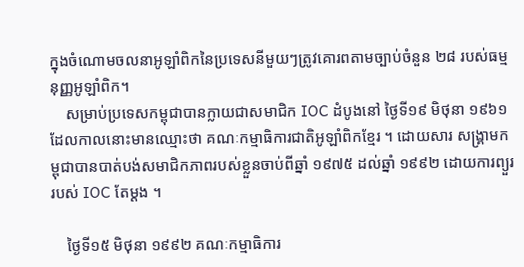ក្នុងចំណោមចលនាអូឡាំពិកនៃប្រទេសនីមួយៗត្រូវគោរពតាមច្បាប់ចំនួន ២៨ របស់ធម្មនុញ្ញអូឡាំពិក។
    សម្រាប់ប្រទេសកម្ពុជាបានក្លាយជាសមាជិក IOC ដំបូងនៅ ថ្ងៃទី១៩ មិថុនា ១៩៦១ ដែលកាលនោះមានឈ្មោះថា គណៈកម្មាធិការជាតិអូឡាំពិកខ្មែរ ។ ដោយសារ សង្គ្រាមកម្ពុជាបានបាត់បង់សមាជិកភាពរបស់ខ្លួនចាប់ពីឆ្នាំ ១៩៧៥ ដល់ឆ្នាំ ១៩៩២ ដោយការព្យួររបស់ IOC តែម្ដង ។

    ថ្ងៃទី១៥ មិថុនា ១៩៩២ គណៈកម្មាធិការ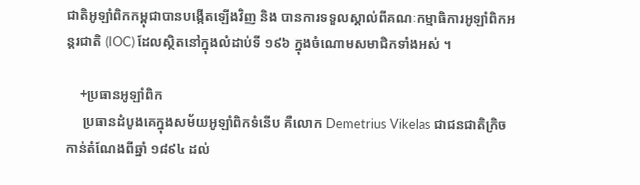ជាតិអូឡាំពិកកម្ពុជាបានបង្កើតឡើងវិញ និង បានការទទួលស្គាល់ពីគណៈកម្មាធិការអូឡាំពិកអន្តរជាតិ (IOC) ដែលស្ថិតនៅក្នុងលំដាប់ទី ១៩៦ ក្នុងចំណោមសមាជិកទាំងអស់ ។

    +ប្រធានអូឡាំពិក
     ប្រធានដំបូងគេក្នុងសម័យអូឡាំពិកទំនើប គឺលោក Demetrius Vikelas ជាជនជាតិក្រិច កាន់តំណែងពីឆ្នាំ ១៨៩៤ ដល់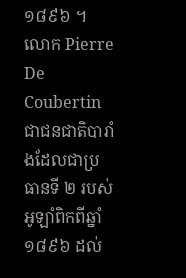១៨៩៦ ។ លោក Pierre De Coubertin ជាជនជាតិបារាំងដែលជាប្រធានទី ២ របស់អូឡាំពិកពីឆ្នាំ ១៨៩៦ ដល់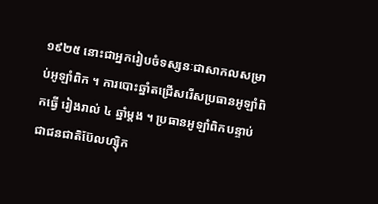១៩២៥ នោះជាអ្នករៀបចំទស្សនៈជាសាកលសម្រាប់អូឡាំពិក ។ ការបោះឆ្នាំតជ្រើសរើសប្រធានអូឡាំពិកធ្វើ រៀងរាល់ ៤ ឆ្នាំម្ដង ។ ប្រធានអូឡាំពិកបន្ទាប់ជាជនជាតិប៊ែលហ្ស៊ិក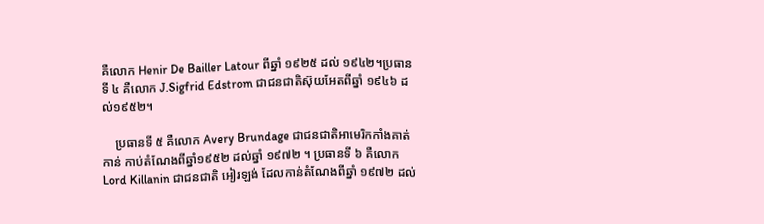គឺលោក Henir De Bailler Latour ពីឆ្នាំ ១៩២៥ ដល់ ១៩៤២។ប្រធានទី ៤ គឺលោក J.Sigfrid Edstrom ជាជនជាតិស៊ុយអែតពីឆ្នាំ ១៩៤៦ ដល់១៩៥២។

    ប្រធានទី ៥ គឺលោក Avery Brundage ជាជនជាតិអាមេរិកកាំងគាត់កាន់ កាប់តំណែងពីឆ្នាំ១៩៥២ ដល់ឆ្នាំ ១៩៧២ ។ ប្រធានទី ៦ គឺលោក Lord Killanin ជាជនជាតិ អៀរឡង់ ដែលកាន់តំណែងពីឆ្នាំ ១៩៧២ ដល់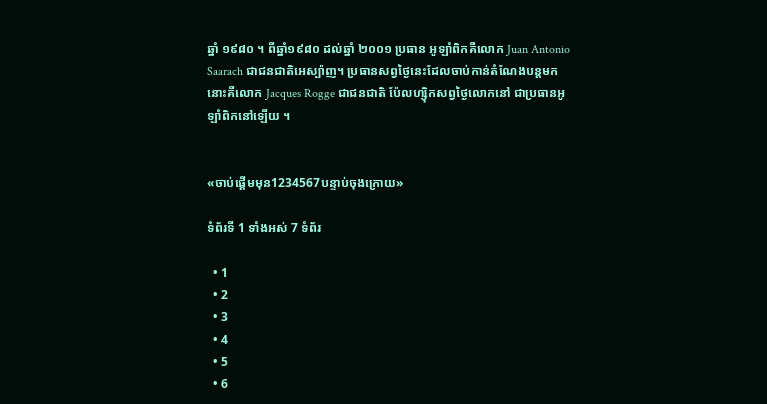ឆ្នាំ ១៩៨០ ។ ពីឆ្នាំ១៩៨០ ដល់ឆ្នាំ ២០០១ ប្រធាន អូឡាំពិកគឺលោក Juan Antonio Saarach ជាជនជាតិអេស្ប៉ាញ។ ប្រធានសព្វថ្ងៃនេះដែលចាប់កាន់តំណែងបន្តមកនោះគឺលោក Jacques Rogge ជាជនជាតិ ប៉ែលហ្ស៊ិកសព្វថ្ងៃលោកនៅ ជាប្រធានអូឡាំពិកនៅឡើយ ។


«ចាប់ផ្ដើមមុន1234567បន្ទាប់ចុងក្រោយ»

ទំព័រទី 1 ទាំងអស់ 7 ទំព័រ

  • 1
  • 2
  • 3
  • 4
  • 5
  • 6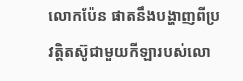លោកប៉ែន ផាតនឹងបង្ហាញពីប្រវត្តិតស៊ូជាមួយកីឡារបស់លោ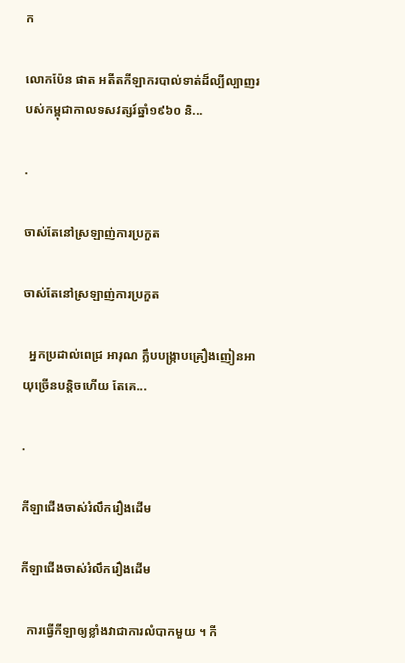ក

លោកប៉ែន ផាត អតីតកីឡាករបាល់ទាត់ដ៏ល្បីល្បាញរបស់កម្ពុជាកាលទសវត្សរ៍ឆ្នាំ១៩៦០ និ...

.

ចាស់តែនៅស្រឡាញ់ការប្រកួត

ចាស់តែនៅស្រឡាញ់ការប្រកួត

  អ្នកប្រដាល់ពេជ្រ អារុណ ក្លឹបបង្ក្រាបគ្រឿងញៀនអាយុច្រើនបន្តិចហើយ តែគេ...

.

កីឡាជើងចាស់រំលឹករឿងដើម

កីឡាជើងចាស់រំលឹករឿងដើម

  ការធ្វើកីឡាឲ្យខ្លាំងវាជាការលំបាកមួយ ។ កី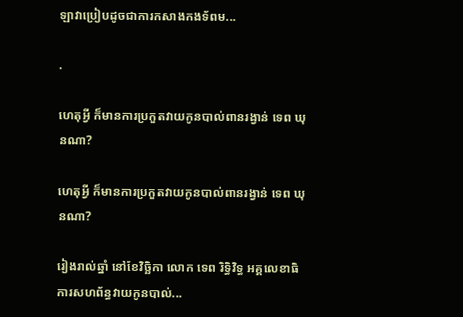ឡាវាប្រៀបដូចជាការកសាងកងទ័ពម...

.

ហេតុអ្វី ក៏មានការប្រកួតវាយកូនបាល់ពានរង្វាន់ ទេព ឃុនណា?

ហេតុអ្វី ក៏មានការប្រកួតវាយកូនបាល់ពានរង្វាន់ ទេព ឃុនណា?

រៀងរាល់ឆ្នាំ នៅខែវិច្ឆិកា លោក ទេព រិទ្ធិវិទ្ធ អគ្គលេខាធិការសហព័ន្ធវាយកូនបាល់...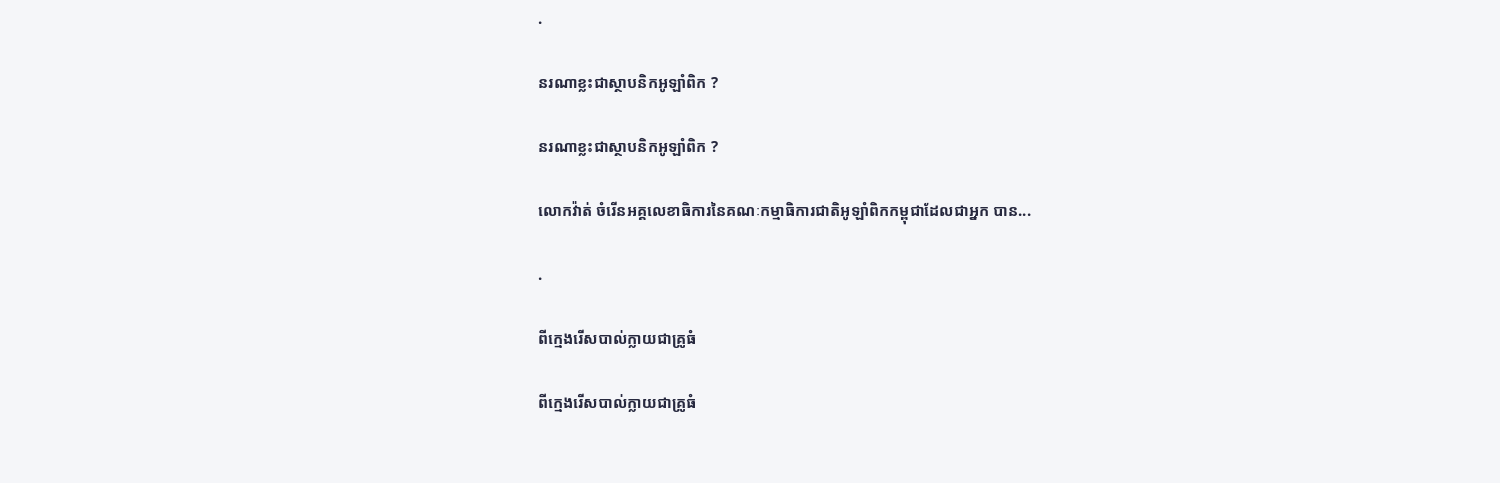.

នរណាខ្លះជាស្ថាបនិកអូឡាំពិក ?

នរណាខ្លះជាស្ថាបនិកអូឡាំពិក ?

លោកវ៉ាត់ ចំរើនអគ្គលេខាធិការនៃគណៈកម្មាធិការជាតិអូឡាំពិកកម្ពុជាដែលជាអ្នក បាន...

.

ពីក្មេងរើសបាល់ក្លាយជាគ្រូធំ

ពីក្មេងរើសបាល់ក្លាយជាគ្រូធំ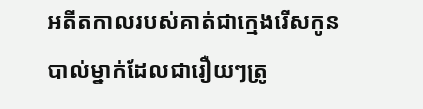អតីតកាលរបស់គាត់ជាក្មេងរើសកូនបាល់ម្នាក់ដែលជារឿយៗត្រូ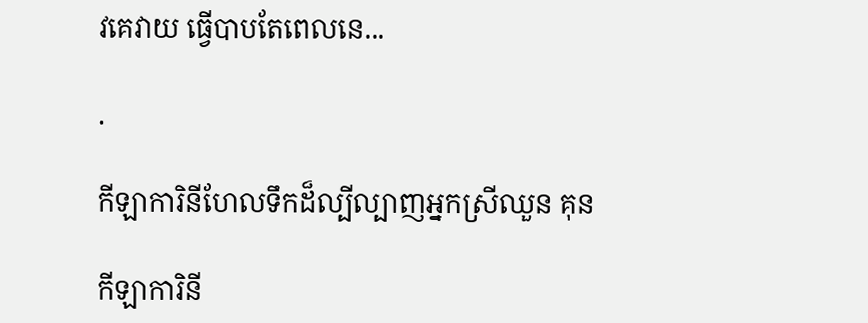វគេវាយ ធ្វើបាបតែពេលនេ...

.

កីឡាការិនីហែលទឹកដ៏ល្បីល្បាញអ្នកស្រីឈួន គុន

កីឡាការិនី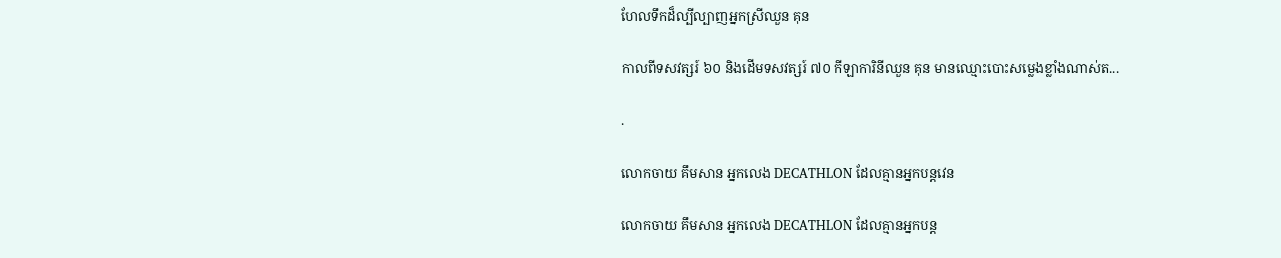ហែលទឹកដ៏ល្បីល្បាញអ្នកស្រីឈួន គុន

កាលពីទសវត្សរ៍ ៦០ និងដើមទសវត្សរ៍ ៧០ កីឡាការិនីឈួន គុន មានឈ្មោះបោះសម្លេងខ្លាំងណាស់ត...

.

លោកចាយ គឹមសាន អ្នកលេង DECATHLON ដែលគ្មានអ្នកបន្តវេន

លោកចាយ គឹមសាន អ្នកលេង DECATHLON ដែលគ្មានអ្នកបន្ត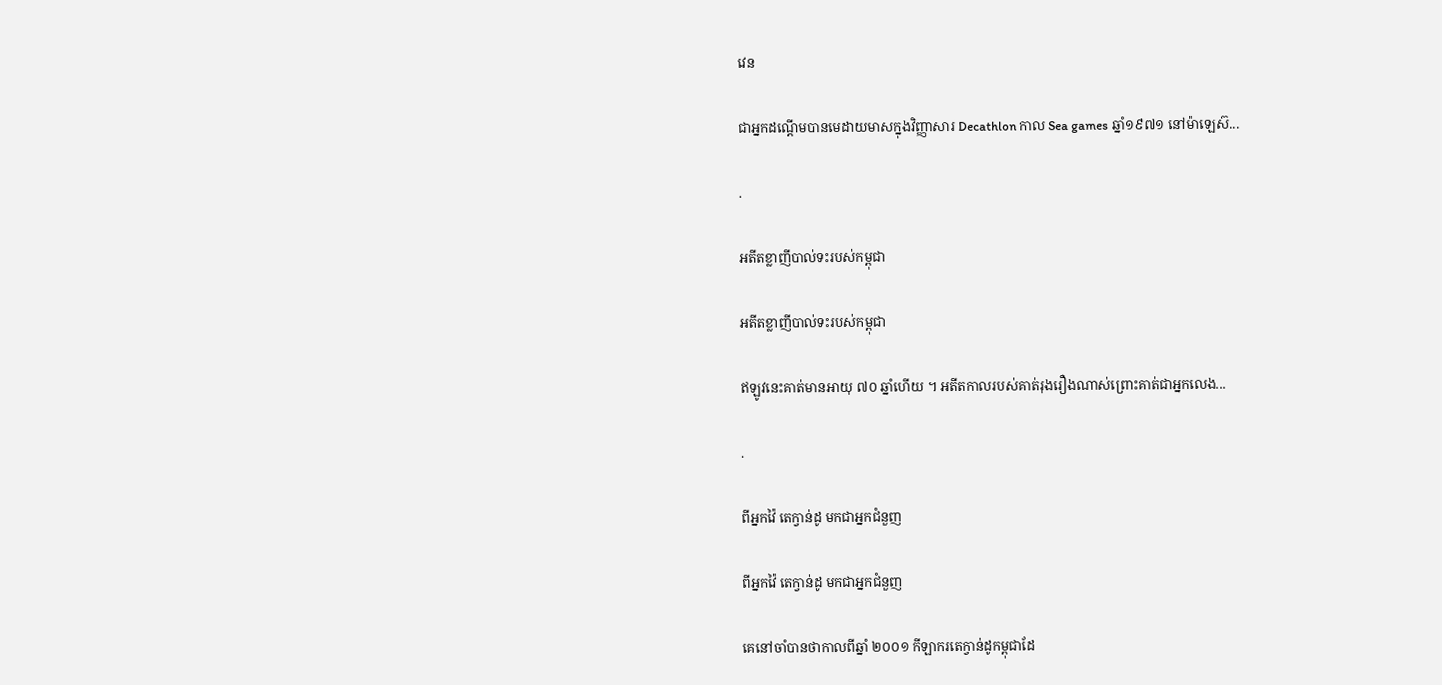វេន

ជាអ្នកដណ្ដើមបានមេដាយមាសក្នុងវិញ្ញាសារ Decathlon កាល Sea games ឆ្នាំ១៩៧១ នៅម៉ាឡេស៊...

.

អតីតខ្លាញីបាល់ទះរបស់កម្ពុជា

អតីតខ្លាញីបាល់ទះរបស់កម្ពុជា

ឥឡូវនេះគាត់មានអាយុ ៧០ ឆ្នាំហើយ ។ អតីតកាលរបស់គាត់រុងរឿងណាស់ព្រោះគាត់ជាអ្នកលេង...

.

ពីអ្នកវ៉ៃ តេក្វាន់ដូ មកជាអ្នកជំនួញ

ពីអ្នកវ៉ៃ តេក្វាន់ដូ មកជាអ្នកជំនួញ

គេនៅចាំបានថាកាលពីឆ្នាំ ២០០១ កីឡាករតេក្វាន់ដូកម្ពុជាដែ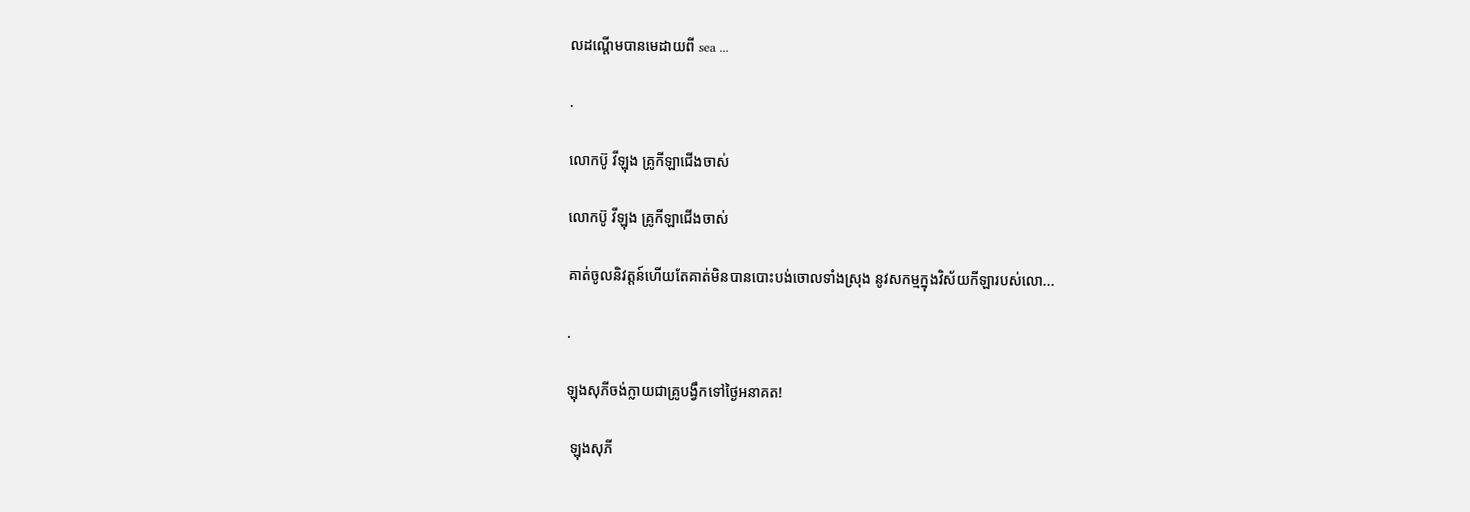លដណ្ដើមបានមេដាយពី sea ...

.

លោកប៊ូ វីឡុង គ្រូកីឡាជើងចាស់

លោកប៊ូ វីឡុង គ្រូកីឡាជើងចាស់

គាត់ចូលនិវត្តន៍ហើយតែគាត់មិនបានបោះបង់ចោលទាំងស្រុង នូវសកម្មក្នុងវិស័យកីឡារបស់លោ...

.

ឡុងសុភីចង់ក្លាយជាគ្រូបង្វឹកទៅថ្ងៃអនាគត!

 ឡុងសុភី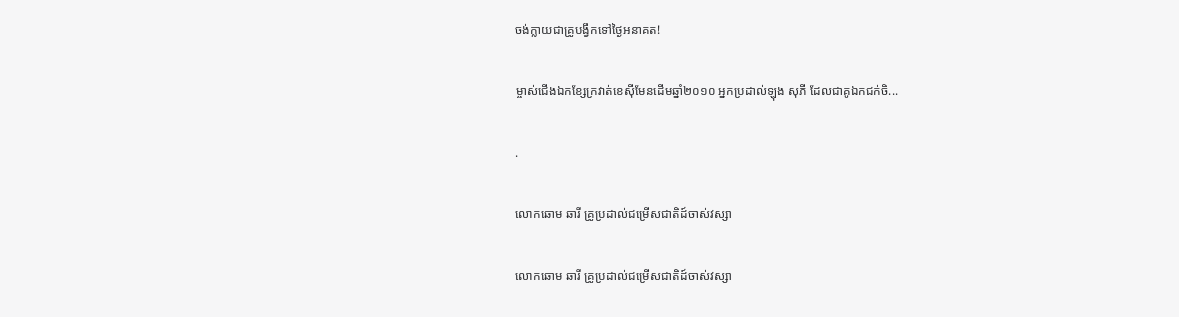ចង់ក្លាយជាគ្រូបង្វឹកទៅថ្ងៃអនាគត!

ម្ចាស់ជើងឯកខ្សែក្រវាត់ខេស៊ីមែនដើមឆ្នាំ២០១០ អ្នកប្រដាល់ឡុង សុភី ដែលជាគូឯកជក់ចិ...

.

លោកឆោម ឆារី គ្រូប្រដាល់ជម្រើសជាតិដ៍ចាស់វស្សា

លោកឆោម ឆារី គ្រូប្រដាល់ជម្រើសជាតិដ៍ចាស់វស្សា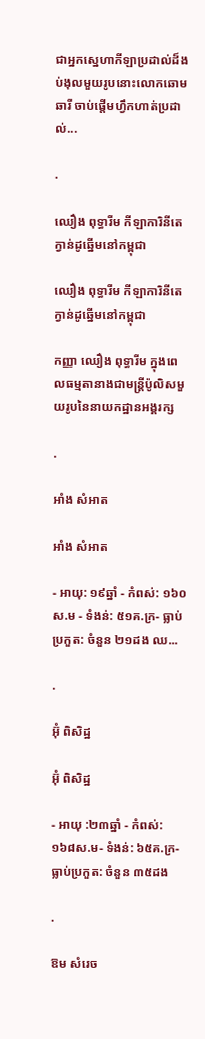ជាអ្នកស្នេហាកីឡាប្រដាល់ដ៏ងប់ងុលមួយរូបនោះលោកឆោម ឆារី ចាប់ផ្ដើមហ្វឹកហាត់ប្រដាល់...

.

ឈឿង ពុទ្ធារីម កីឡាការិនីតេក្វាន់ដូឆ្នើមនៅកម្ពុជា

ឈឿង ពុទ្ធារីម កីឡាការិនីតេក្វាន់ដូឆ្នើមនៅកម្ពុជា

កញ្ញា ឈឿង ពុទ្ធារីម ក្នុងពេលធម្មតានាងជាមន្ត្រីប៉ូលិសមួយរូបនៃនាយកដ្ឋានអង្គរក្ស

.

អាំង សំអាត

អាំង សំអាត

- អាយុ: ១៩ឆ្នាំ - កំពស់: ១៦០ស.ម - ទំងន់: ៥១គ.ក្រ- ធ្លាប់ប្រកួត: ចំនួន ២១ដង ឈ...

.

អ៊ុំ ពិសិដ្ឋ

អ៊ុំ ពិសិដ្ឋ

- អាយុ :២៣ឆ្នាំ - កំពស់: ១៦៨ស.ម- ទំងន់: ៦៥គ.ក្រ- ធ្លាប់ប្រកួត: ចំនួន ៣៥ដង

.

ឱម សំរេច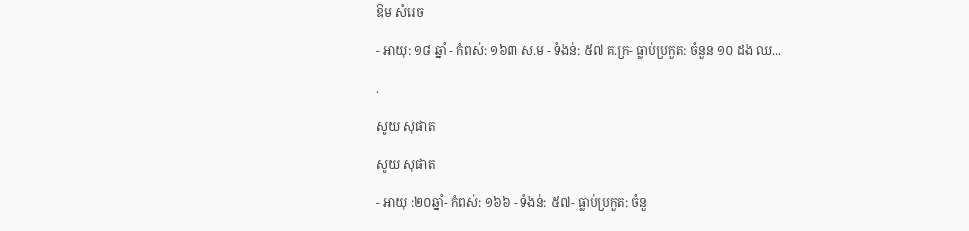ឱម សំរេច

- អាយុ: ១៨ ឆ្នាំ - កំពស់: ១៦៣ ស.ម - ទំងន់: ៥៧ គ.ក្រ- ធ្លាប់ប្រកួត: ចំនួន ១០ ដង ឈ...

.

សូយ សុផាត

សូយ សុផាត

- អាយុ :២០ឆ្នាំ- កំពស់: ១៦៦ - ទំងន់: ៥៧- ធ្លាប់ប្រកួត: ចំនួ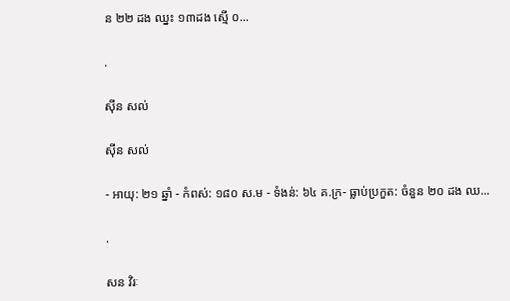ន ២២ ដង ឈ្នះ ១៣ដង ស្មើ ០...

.

ស៊ីន សល់

ស៊ីន សល់

- អាយុ: ២១ ឆ្នាំ - កំពស់: ១៨០ ស.ម - ទំងន់: ៦៤ គ.ក្រ- ធ្លាប់ប្រកួត: ចំនួន ២០ ដង ឈ...

.

សន វិរៈ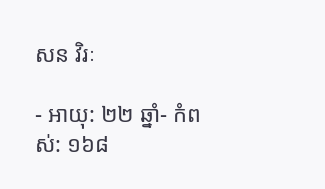សន វិរៈ

- អាយុ: ២២ ឆ្នាំ- កំពស់: ១៦៨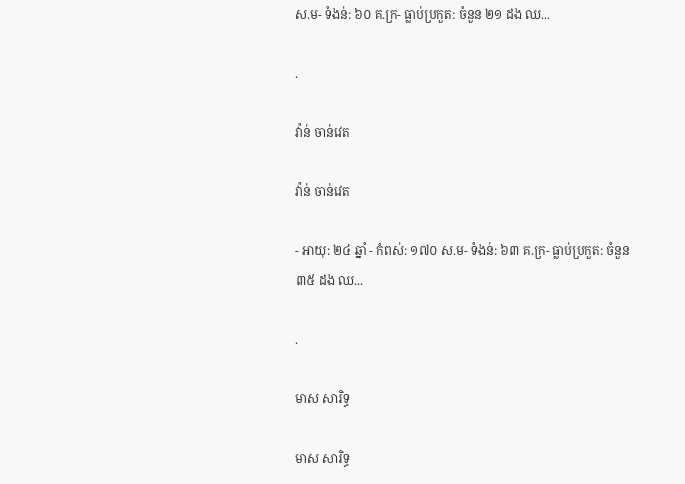ស.ម- ទំងន់: ៦០ គ.ក្រ- ធ្លាប់ប្រកួត: ចំនួន ២១ ដង ឈ...

.

វ៉ាន់ ចាន់វេត

វ៉ាន់ ចាន់វេត

- អាយុ: ២៤ ឆ្នាំ - កំពស់: ១៧០ ស.ម- ទំងន់: ៦៣ គ.ក្រ- ធ្លាប់ប្រកួត: ចំនួន ៣៥ ដង ឈ...

.

មាស សារិទ្ធ

មាស សារិទ្ធ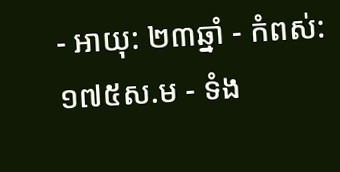- អាយុ: ២៣ឆ្នាំ - កំពស់: ១៧៥ស.ម - ទំង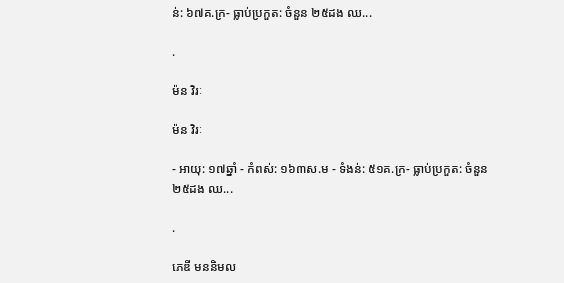ន់: ៦៧គ.ក្រ- ធ្លាប់ប្រកួត: ចំនួន ២៥ដង ឈ...

.

ម៉ន វិរៈ

ម៉ន វិរៈ

- អាយុ: ១៧ឆ្នាំ - កំពស់: ១៦៣ស.ម - ទំងន់: ៥១គ.ក្រ- ធ្លាប់ប្រកួត: ចំនួន ២៥ដង ឈ...

.

ភេឌី មននិមល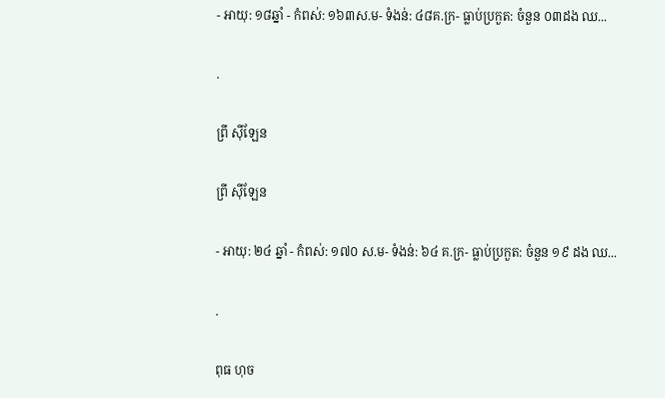- អាយុ: ១៨ឆ្នាំ - កំពស់: ១៦៣ស.ម- ទំងន់: ៤៨គ.ក្រ- ធ្លាប់ប្រកួត: ចំនួន ០៣ដង ឈ...

.

ព្រី ស៊ីឡែន

ព្រី ស៊ីឡែន

- អាយុ: ២៤ ឆ្នាំ - កំពស់: ១៧០ ស.ម- ទំងន់: ៦៤ គ.ក្រ- ធ្លាប់ប្រកួត: ចំនួន ១៩ ដង ឈ...

.

ពុធ ហុច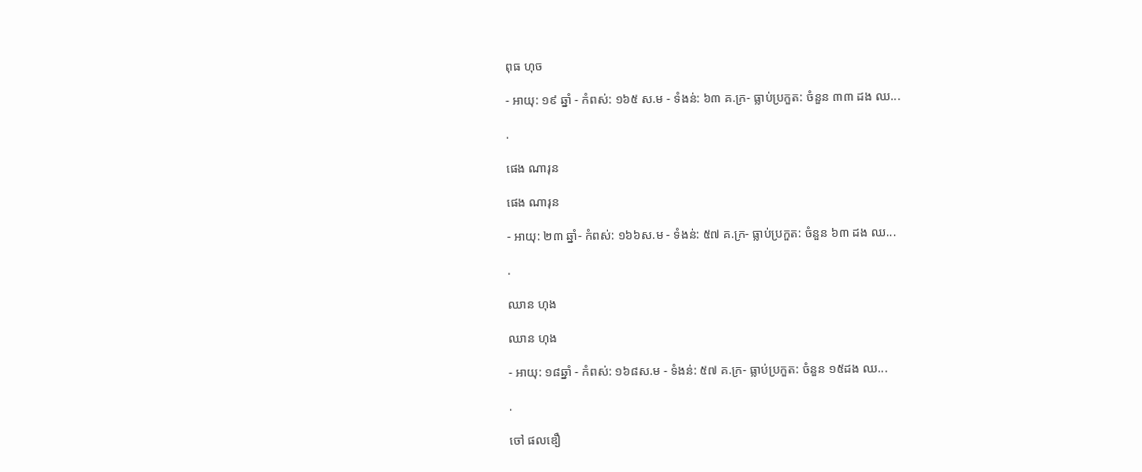ពុធ ហុច

- អាយុ: ១៩ ឆ្នាំ - កំពស់: ១៦៥ ស.ម - ទំងន់: ៦៣ គ.ក្រ- ធ្លាប់ប្រកួត: ចំនួន ៣៣ ដង ឈ...

.

ផេង ណារុន

ផេង ណារុន

- អាយុ: ២៣ ឆ្នាំ- កំពស់: ១៦៦ស.ម - ទំងន់: ៥៧ គ.ក្រ- ធ្លាប់ប្រកួត: ចំនួន ៦៣ ដង ឈ...

.

ឈាន ហុង

ឈាន ហុង

- អាយុ: ១៨ឆ្នាំ - កំពស់: ១៦៨ស.ម - ទំងន់: ៥៧ គ.ក្រ- ធ្លាប់ប្រកួត: ចំនួន ១៥ដង ឈ...

.

ចៅ ផលឌឿ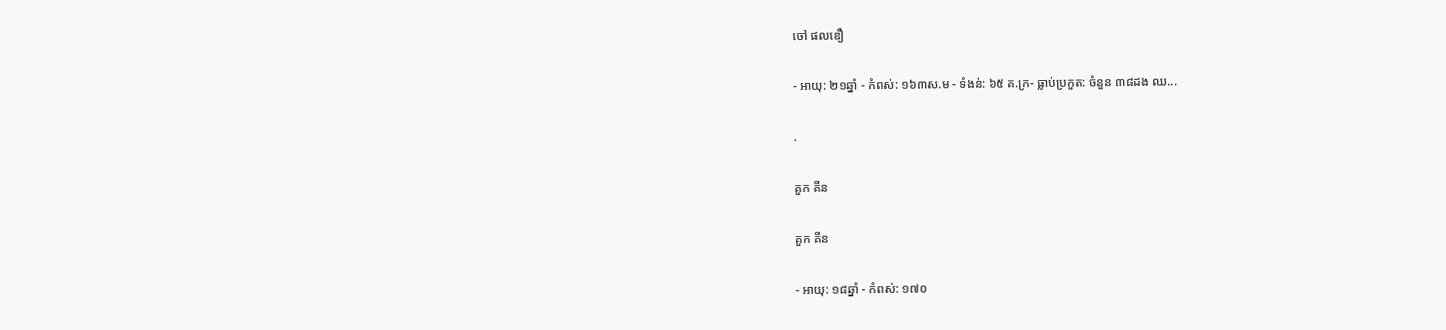ចៅ ផលឌឿ

- អាយុ: ២១ឆ្នាំ - កំពស់: ១៦៣ស.ម - ទំងន់: ៦៥ គ.ក្រ- ធ្លាប់ប្រកួត: ចំនួន ៣៨ដង ឈ...

.

គួក គីន

គួក គីន

- អាយុ: ១៨ឆ្នាំ - កំពស់: ១៧០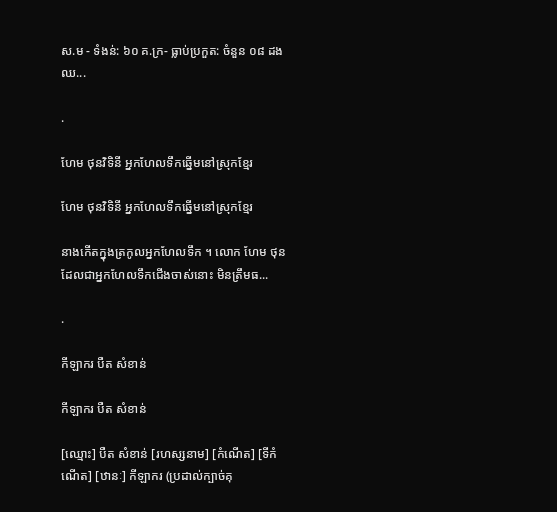ស.ម - ទំងន់: ៦០ គ.ក្រ- ធ្លាប់ប្រកួត: ចំនួន ០៨ ដង ឈ...

.

ហែម ថុនវិទិនី អ្នកហែលទឹកឆ្នើមនៅស្រុកខ្មែរ

ហែម ថុនវិទិនី អ្នកហែលទឹកឆ្នើមនៅស្រុកខ្មែរ

នាងកើតក្នុងត្រកូលអ្នកហែលទឹក ។ លោក ហែម ថុន ដែលជាអ្នកហែលទឹកជើងចាស់នោះ មិនត្រឹមធ...

.

កីឡាករ បឺត សំខាន់

កីឡាករ បឺត សំខាន់

[ឈ្មោះ] បឺត សំខាន់ [រហស្សនាម] [កំណើត] [ទីកំណើត] [ឋានៈ] កីឡាករ (ប្រដាល់ក្បាច់គុ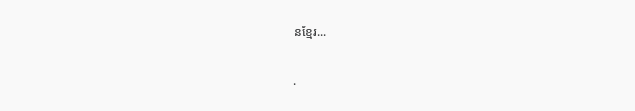នខ្មែរ...

.